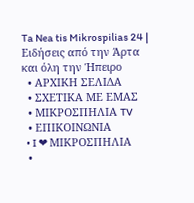Ta Nea tis Mikrospilias 24 | Ειδήσεις από την Άρτα και όλη την Ήπειρο
  • ΑΡΧΙΚΗ ΣΕΛΙΔΑ
  • ΣΧΕΤΙΚΑ ΜΕ ΕΜΑΣ
  • ΜΙΚΡΟΣΠΗΛΙΑ TV
  • ΕΠΙΚΟΙΝΩΝΙΑ
  • I ❤ ΜΙΚΡΟΣΠΗΛΙΑ
  •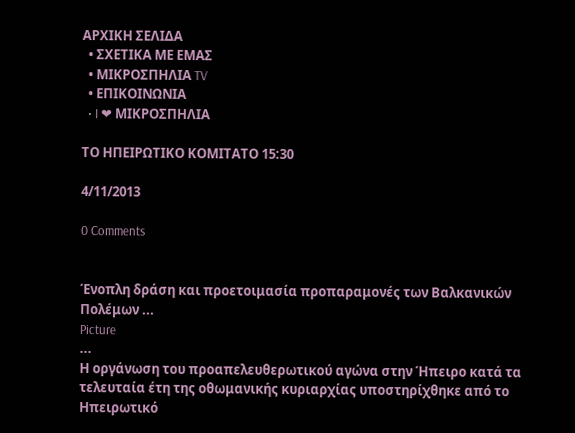ΑΡΧΙΚΗ ΣΕΛΙΔΑ
  • ΣΧΕΤΙΚΑ ΜΕ ΕΜΑΣ
  • ΜΙΚΡΟΣΠΗΛΙΑ TV
  • ΕΠΙΚΟΙΝΩΝΙΑ
  • I ❤ ΜΙΚΡΟΣΠΗΛΙΑ

ΤΟ ΗΠΕΙΡΩΤΙΚΟ ΚΟΜΙΤΑΤΟ 15:30

4/11/2013

0 Comments


Ένοπλη δράση και προετοιμασία προπαραμονές των Βαλκανικών Πολέμων ...
Picture
...
Η οργάνωση του προαπελευθερωτικού αγώνα στην Ήπειρο κατά τα τελευταία έτη της οθωμανικής κυριαρχίας υποστηρίχθηκε από το Ηπειρωτικό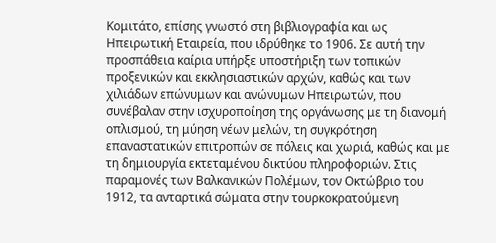Κομιτάτο, επίσης γνωστό στη βιβλιογραφία και ως Ηπειρωτική Εταιρεία, που ιδρύθηκε το 1906. Σε αυτή την προσπάθεια καίρια υπήρξε υποστήριξη των τοπικών προξενικών και εκκλησιαστικών αρχών, καθώς και των χιλιάδων επώνυμων και ανώνυμων Ηπειρωτών, που συνέβαλαν στην ισχυροποίηση της οργάνωσης με τη διανομή οπλισμού, τη μύηση νέων μελών, τη συγκρότηση επαναστατικών επιτροπών σε πόλεις και χωριά, καθώς και με τη δημιουργία εκτεταμένου δικτύου πληροφοριών. Στις παραμονές των Βαλκανικών Πολέμων, τον Οκτώβριο του 1912, τα ανταρτικά σώματα στην τουρκοκρατούμενη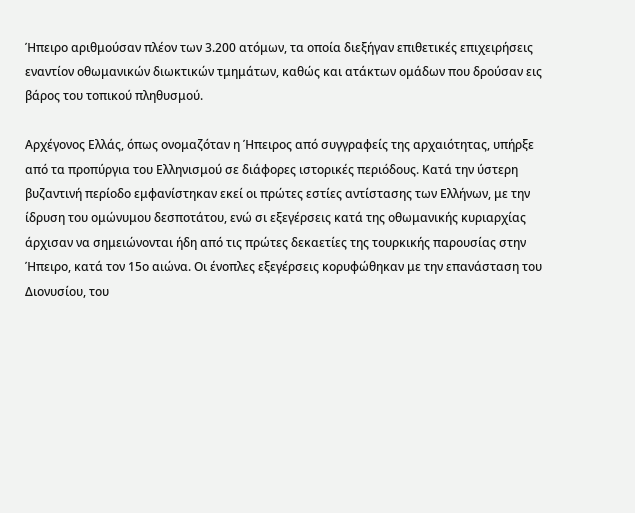Ήπειρο αριθμούσαν πλέον των 3.200 ατόμων, τα οποία διεξήγαν επιθετικές επιχειρήσεις εναντίον οθωμανικών διωκτικών τμημάτων, καθώς και ατάκτων ομάδων που δρούσαν εις βάρος του τοπικού πληθυσμού.

Αρχέγονος Ελλάς, όπως ονομαζόταν η Ήπειρος από συγγραφείς της αρχαιότητας, υπήρξε από τα προπύργια του Ελληνισμού σε διάφορες ιστορικές περιόδους. Κατά την ύστερη βυζαντινή περίοδο εμφανίστηκαν εκεί οι πρώτες εστίες αντίστασης των Ελλήνων, με την ίδρυση του ομώνυμου δεσποτάτου, ενώ σι εξεγέρσεις κατά της οθωμανικής κυριαρχίας άρχισαν να σημειώνονται ήδη από τις πρώτες δεκαετίες της τουρκικής παρουσίας στην Ήπειρο, κατά τον 15ο αιώνα. Οι ένοπλες εξεγέρσεις κορυφώθηκαν με την επανάσταση του Διονυσίου, του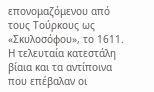επονομαζόμενου από τους Τούρκους ως «Σκυλοσόφου», το 1611. Η τελευταία κατεστάλη βίαια και τα αντίποινα που επέβαλαν οι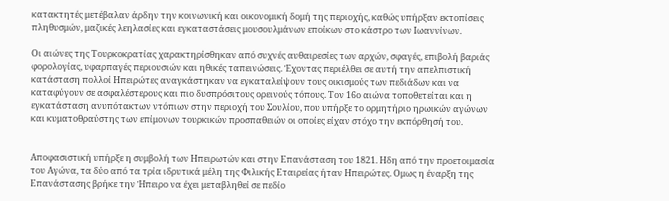κατακτητές μετέβαλαν άρδην την κοινωνική και οικονομική δομή της περιοχής, καθώς υπήρξαν εκτοπίσεις πληθυσμών, μαζικές λεηλασίες και εγκαταστάσεις μουσουλμάνων εποίκων στο κάστρο των Ιωαννίνων.

Οι αιώνες της Τουρκοκρατίας χαρακτηρίσθηκαν από συχνές αυθαιρεσίες των αρχών, σφαγές, επιβολή βαριάς φορολογίας, υφαρπαγές περιουσιών και ηθικές ταπεινώσεις. Έχοντας περιέλθει σε αυτή την απελπιστική κατάσταση πολλοί Ηπειρώτες αναγκάστηκαν να εγκαταλείψουν τους οικισμούς των πεδιάδων και να καταφύγουν σε ασφαλέστερους και πιο δυσπρόσιτους ορεινούς τόπους. Τον 16ο αιώνα τοποθετείται και η εγκατάσταση ανυπότακτων ντόπιων στην περιοχή του Σουλίου, που υπήρξε το ορμητήριο ηρωικών αγώνων και κυματοθραύστης των επίμονων τουρκικών προσπαθειών οι οποίες είχαν στόχο την εκπόρθησή του.


Αποφασιστική υπήρξε η συμβολή των Ηπειρωτών και στην Επανάσταση του 1821. Ηδη από την προετοιμασία του Αγώνα, τα δύο από τα τρία ιδρυτικά μέλη της Φιλικής Εταιρείας ήταν Ηπειρώτες. Ομως η έναρξη της Επανάστασης βρήκε την Ήπειρο να έχει μεταβληθεί σε πεδίο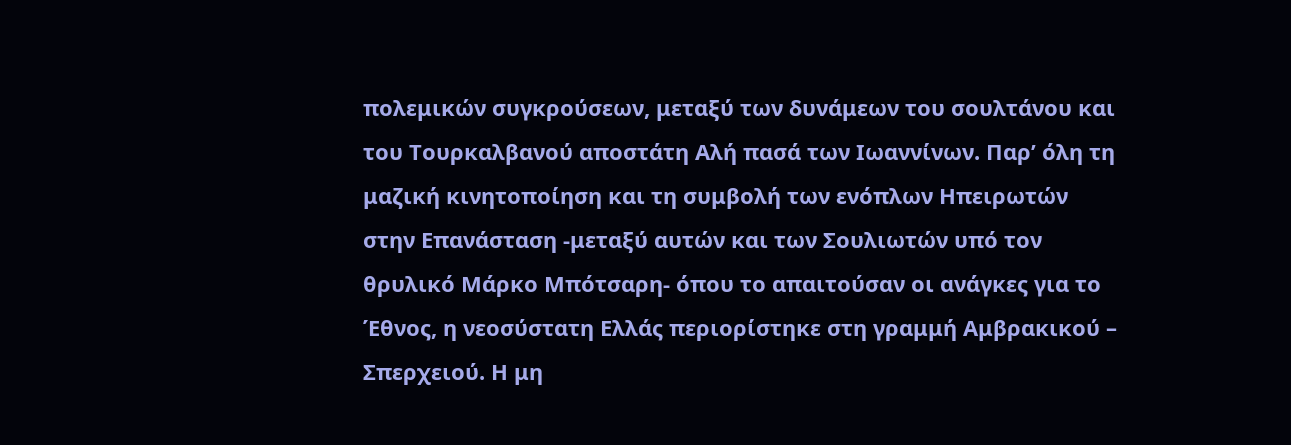πολεμικών συγκρούσεων, μεταξύ των δυνάμεων του σουλτάνου και του Τουρκαλβανού αποστάτη Αλή πασά των Ιωαννίνων. Παρ’ όλη τη μαζική κινητοποίηση και τη συμβολή των ενόπλων Ηπειρωτών στην Επανάσταση -μεταξύ αυτών και των Σουλιωτών υπό τον θρυλικό Μάρκο Μπότσαρη- όπου το απαιτούσαν οι ανάγκες για το Έθνος, η νεοσύστατη Ελλάς περιορίστηκε στη γραμμή Αμβρακικού – Σπερχειού. Η μη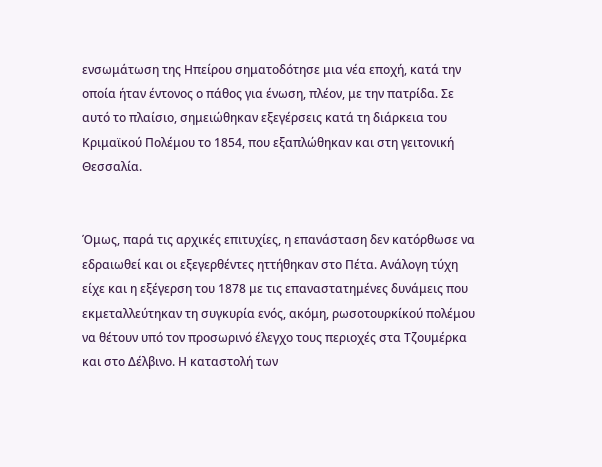ενσωμάτωση της Ηπείρου σηματοδότησε μια νέα εποχή, κατά την οποία ήταν έντονος ο πάθος για ένωση, πλέον, με την πατρίδα. Σε αυτό το πλαίσιο, σημειώθηκαν εξεγέρσεις κατά τη διάρκεια του Κριμαϊκού Πολέμου το 1854, που εξαπλώθηκαν και στη γειτονική Θεσσαλία.


Όμως, παρά τις αρχικές επιτυχίες, η επανάσταση δεν κατόρθωσε να εδραιωθεί και οι εξεγερθέντες ηττήθηκαν στο Πέτα. Ανάλογη τύχη είχε και η εξέγερση του 1878 με τις επαναστατημένες δυνάμεις που εκμεταλλεύτηκαν τη συγκυρία ενός, ακόμη, ρωσοτουρκίκού πολέμου να θέτουν υπό τον προσωρινό έλεγχο τους περιοχές στα Τζουμέρκα και στο Δέλβινο. Η καταστολή των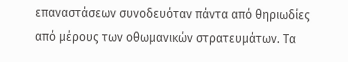επαναστάσεων συνοδευόταν πάντα από θηριωδίες από μέρους των οθωμανικών στρατευμάτων. Τα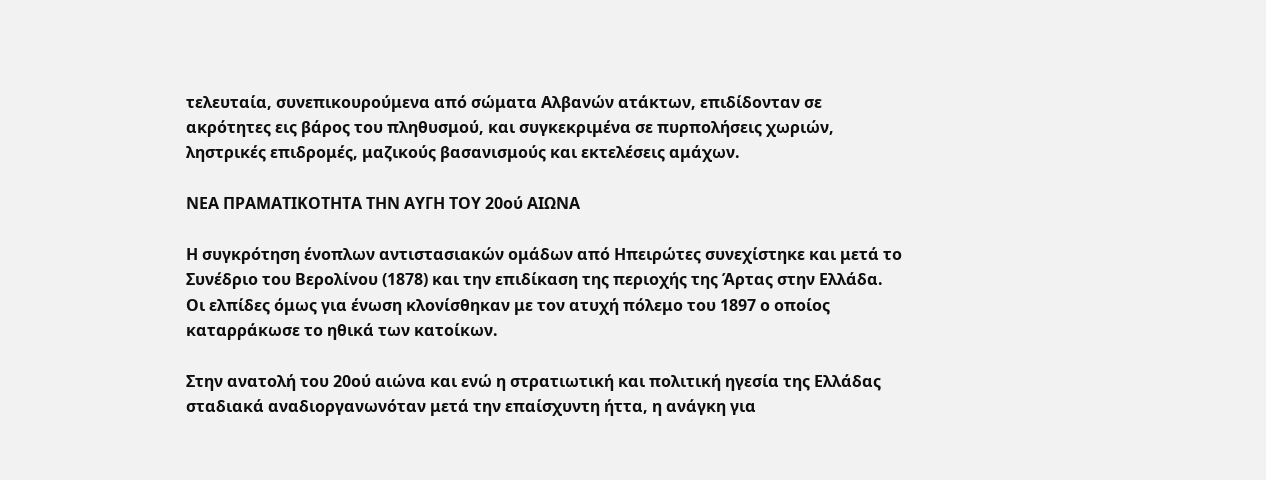τελευταία, συνεπικουρούμενα από σώματα Αλβανών ατάκτων, επιδίδονταν σε ακρότητες εις βάρος του πληθυσμού, και συγκεκριμένα σε πυρπολήσεις χωριών, ληστρικές επιδρομές, μαζικούς βασανισμούς και εκτελέσεις αμάχων.

ΝΕΑ ΠΡΑΜΑΤΙΚΟΤΗΤΑ ΤΗΝ ΑΥΓΗ ΤΟΥ 20ού ΑΙΩΝΑ

Η συγκρότηση ένοπλων αντιστασιακών ομάδων από Ηπειρώτες συνεχίστηκε και μετά το Συνέδριο του Βερολίνου (1878) και την επιδίκαση της περιοχής της Άρτας στην Ελλάδα. Οι ελπίδες όμως για ένωση κλονίσθηκαν με τον ατυχή πόλεμο του 1897 ο οποίος καταρράκωσε το ηθικά των κατοίκων.

Στην ανατολή του 20ού αιώνα και ενώ η στρατιωτική και πολιτική ηγεσία της Ελλάδας σταδιακά αναδιοργανωνόταν μετά την επαίσχυντη ήττα, η ανάγκη για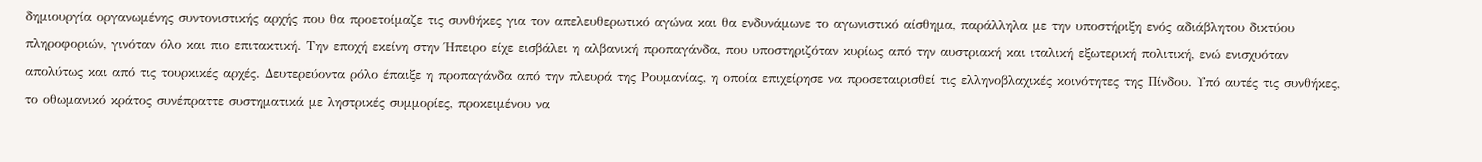δημιουργία οργανωμένης συντονιστικής αρχής που θα προετοίμαζε τις συνθήκες για τον απελευθερωτικό αγώνα και θα ενδυνάμωνε το αγωνιστικό αίσθημα, παράλληλα με την υποστήριξη ενός αδιάβλητου δικτύου πληροφοριών, γινόταν όλο και πιο επιτακτική. Την εποχή εκείνη στην Ήπειρο είχε εισβάλει η αλβανική προπαγάνδα, που υποστηριζόταν κυρίως από την αυστριακή και ιταλική εξωτερική πολιτική, ενώ ενισχυόταν απολύτως και από τις τουρκικές αρχές. Δευτερεύοντα ρόλο έπαιξε η προπαγάνδα από την πλευρά της Ρουμανίας, η οποία επιχείρησε να προσεταιρισθεί τις ελληνοβλαχικές κοινότητες της Πίνδου. Υπό αυτές τις συνθήκες, το οθωμανικό κράτος συνέπραττε συστηματικά με ληστρικές συμμορίες, προκειμένου να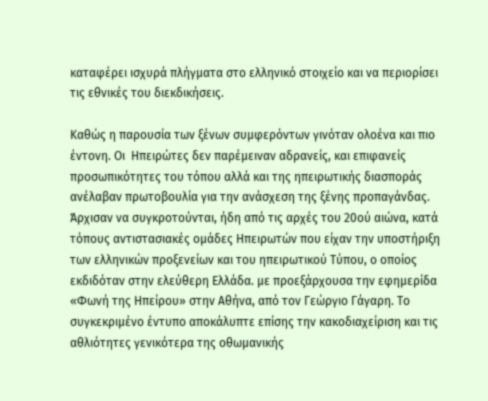καταφέρει ισχυρά πλήγματα στο ελληνικό στοιχείο και να περιορίσει τις εθνικές του διεκδικήσεις.

Καθώς η παρουσία των ξένων συμφερόντων γινόταν ολοένα και πιο έντονη. Οι  Ηπειρώτες δεν παρέμειναν αδρανείς, και επιφανείς προσωπικότητες του τόπου αλλά και της ηπειρωτικής διασποράς ανέλαβαν πρωτοβουλία για την ανάσχεση της ξένης προπαγάνδας. Άρχισαν να συγκροτούνται, ήδη από τις αρχές του 20ού αιώνα, κατά τόπους αντιστασιακές ομάδες Ηπειρωτών που είχαν την υποστήριξη των ελληνικών προξενείων και του ηπειρωτικού Τύπου, ο οποίος εκδιδόταν στην ελεύθερη Ελλάδα. με προεξάρχουσα την εφημερίδα «Φωνή της Ηπείρου» στην Αθήνα, από τον Γεώργιο Γάγαρη. Το συγκεκριμένο έντυπο αποκάλυπτε επίσης την κακοδιαχείριση και τις αθλιότητες γενικότερα της οθωμανικής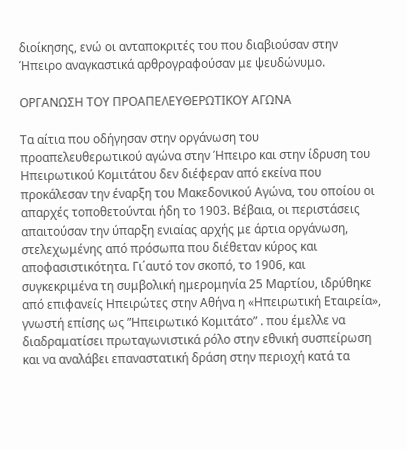διοίκησης, ενώ οι ανταποκριτές του που διαβιούσαν στην Ήπειρο αναγκαστικά αρθρογραφούσαν με ψευδώνυμο.

ΟΡΓΑΝΩΣΗ ΤΟΥ ΠΡΟΑΠΕΛΕΥΘΕΡΩΤΙΚΟΥ ΑΓΩΝΑ

Τα αίτια που οδήγησαν στην οργάνωση του προαπελευθερωτικού αγώνα στην Ήπειρο και στην ίδρυση του Ηπειρωτικού Κομιτάτου δεν διέφεραν από εκείνα που προκάλεσαν την έναρξη του Μακεδονικού Αγώνα, του οποίου οι απαρχές τοποθετούνται ήδη το 1903. Βέβαια, οι περιστάσεις απαιτούσαν την ύπαρξη ενιαίας αρχής με άρτια οργάνωση, στελεχωμένης από πρόσωπα που διέθεταν κύρος και αποφασιστικότητα. Γι΄αυτό τον σκοπό, το 1906, και συγκεκριμένα τη συμβολική ημερομηνία 25 Μαρτίου, ιδρύθηκε από επιφανείς Ηπειρώτες στην Αθήνα η «Ηπειρωτική Εταιρεία», γνωστή επίσης ως ”Ηπειρωτικό Κομιτάτο” . που έμελλε να διαδραματίσει πρωταγωνιστικά ρόλο στην εθνική συσπείρωση και να αναλάβει επαναστατική δράση στην περιοχή κατά τα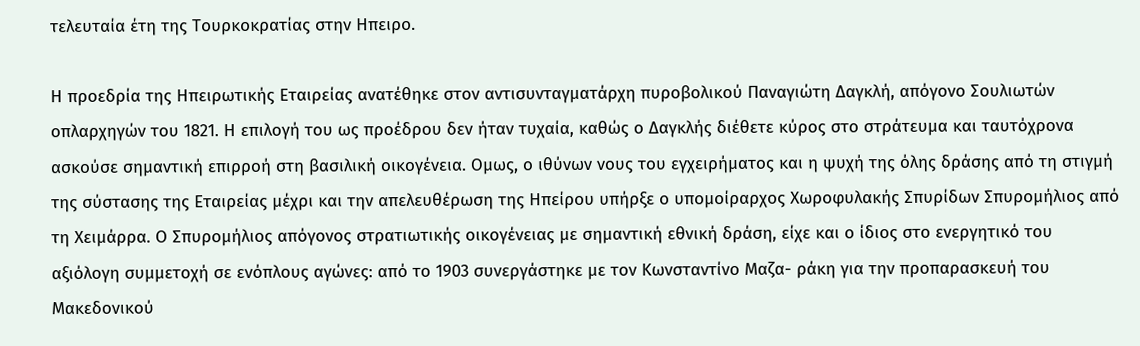τελευταία έτη της Τουρκοκρατίας στην Ηπειρο.

Η προεδρία της Ηπειρωτικής Εταιρείας ανατέθηκε στον αντισυνταγματάρχη πυροβολικού Παναγιώτη Δαγκλή, απόγονο Σουλιωτών οπλαρχηγών του 1821. Η επιλογή του ως προέδρου δεν ήταν τυχαία, καθώς ο Δαγκλής διέθετε κύρος στο στράτευμα και ταυτόχρονα ασκούσε σημαντική επιρροή στη βασιλική οικογένεια. Ομως, ο ιθύνων νους του εγχειρήματος και η ψυχή της όλης δράσης από τη στιγμή της σύστασης της Εταιρείας μέχρι και την απελευθέρωση της Ηπείρου υπήρξε ο υπομοίραρχος Χωροφυλακής Σπυρίδων Σπυρομήλιος από τη Χειμάρρα. Ο Σπυρομήλιος απόγονος στρατιωτικής οικογένειας με σημαντική εθνική δράση, είχε και ο ίδιος στο ενεργητικό του αξιόλογη συμμετοχή σε ενόπλους αγώνες: από το 1903 συνεργάστηκε με τον Κωνσταντίνο Μαζα- ράκη για την προπαρασκευή του Μακεδονικού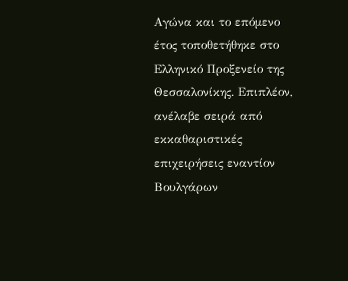Αγώνα και το επόμενο έτος τοποθετήθηκε στο Ελληνικό Προξενείο της Θεσσαλονίκης. Επιπλέον, ανέλαβε σειρά από εκκαθαριστικές επιχειρήσεις εναντίον Βουλγάρων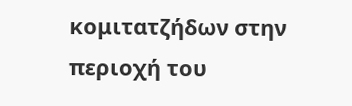κομιτατζήδων στην περιοχή του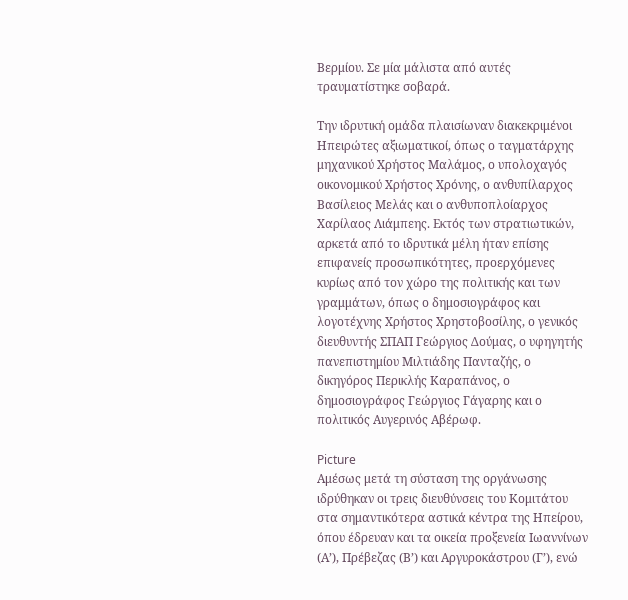Βερμίου. Σε μία μάλιστα από αυτές τραυματίστηκε σοβαρά.

Την ιδρυτική ομάδα πλαισίωναν διακεκριμένοι Ηπειρώτες αξιωματικοί, όπως ο ταγματάρχης μηχανικού Χρήστος Μαλάμος, ο υπολοχαγός οικονομικού Χρήστος Χρόνης, ο ανθυπίλαρχος Βασίλειος Μελάς και ο ανθυποπλοίαρχος Χαρίλαος Λιάμπεης. Εκτός των στρατιωτικών, αρκετά από το ιδρυτικά μέλη ήταν επίσης επιφανείς προσωπικότητες, προερχόμενες κυρίως από τον χώρο της πολιτικής και των γραμμάτων, όπως ο δημοσιογράφος και λογοτέχνης Χρήστος Χρηστοβοσίλης, ο γενικός διευθυντής ΣΠΑΠ Γεώργιος Δούμας, ο υφηγητής πανεπιστημίου Μιλτιάδης Πανταζής, ο δικηγόρος Περικλής Καραπάνος, ο δημοσιογράφος Γεώργιος Γάγαρης και ο πολιτικός Αυγερινός Αβέρωφ.

Picture
Αμέσως μετά τη σύσταση της οργάνωσης ιδρύθηκαν οι τρεις διευθύνσεις του Κομιτάτου στα σημαντικότερα αστικά κέντρα της Ηπείρου, όπου έδρευαν και τα οικεία προξενεία Ιωαννίνων (Α’), Πρέβεζας (Β’) και Αργυροκάστρου (Γ’), ενώ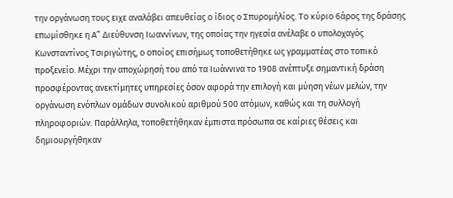την οργάνωση τους ειχε αναλάβει απευθείας ο ίδιος ο Σπυρομήλίος. Το κύριο 6άρος της δράσης επωμίσθηκε η Α” Διεύθυνση Ιωαννίνων, της οποίας την ηγεσία ανέλαβε ο υπολοχαγός Κωνσταντίνος Τσιριγώτης, ο οποίος επισήμως τοποθετήθηκε ως γραμματέας στο τοπικό προξενείο. Μέχρι την αποχώρησή του από τα Ιωάννινα το 1908 ανέπτυξε σημαντική δράση προσφέροντας ανεκτίμητες υπηρεσίες όσον αφορά την επιλογή και μύηση νέων μελών, την οργάνωση ενόπλων ομάδων συνολικού αριθμού 500 ατόμων, καθώς και τη συλλογή πληροφοριών. Παράλληλα, τοποθετήθηκαν έμπιστα πρόσωπα σε καίριες θέσεις και δημιουργήθηκαν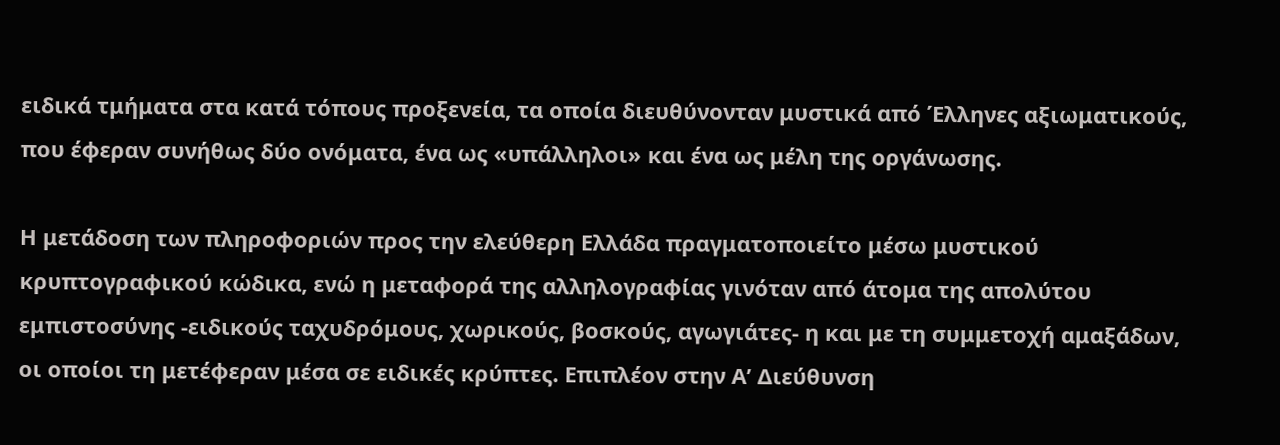ειδικά τμήματα στα κατά τόπους προξενεία, τα οποία διευθύνονταν μυστικά από Έλληνες αξιωματικούς, που έφεραν συνήθως δύο ονόματα, ένα ως «υπάλληλοι» και ένα ως μέλη της οργάνωσης.

Η μετάδοση των πληροφοριών προς την ελεύθερη Ελλάδα πραγματοποιείτο μέσω μυστικού κρυπτογραφικού κώδικα, ενώ η μεταφορά της αλληλογραφίας γινόταν από άτομα της απολύτου εμπιστοσύνης -ειδικούς ταχυδρόμους, χωρικούς, βοσκούς, αγωγιάτες- η και με τη συμμετοχή αμαξάδων, οι οποίοι τη μετέφεραν μέσα σε ειδικές κρύπτες. Επιπλέον στην Α’ Διεύθυνση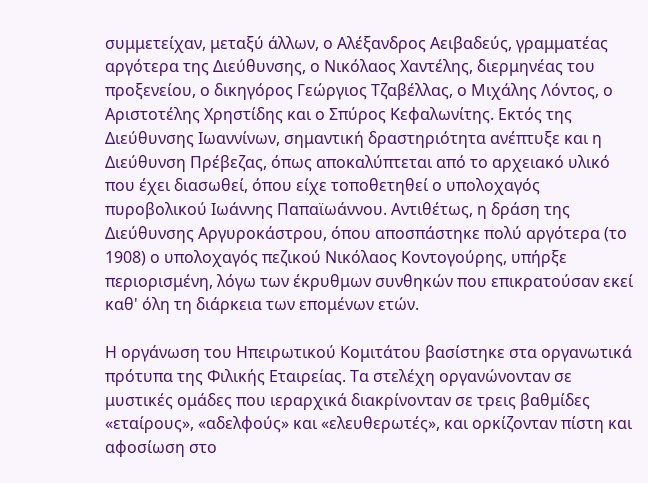συμμετείχαν, μεταξύ άλλων, ο Αλέξανδρος Αειβαδεύς, γραμματέας αργότερα της Διεύθυνσης, ο Νικόλαος Χαντέλης, διερμηνέας του προξενείου, ο δικηγόρος Γεώργιος Τζαβέλλας, ο Μιχάλης Λόντος, ο Αριστοτέλης Χρηστίδης και ο Σπύρος Κεφαλωνίτης. Εκτός της Διεύθυνσης Ιωαννίνων, σημαντική δραστηριότητα ανέπτυξε και η Διεύθυνση Πρέβεζας, όπως αποκαλύπτεται από το αρχειακό υλικό που έχει διασωθεί, όπου είχε τοποθετηθεί ο υπολοχαγός πυροβολικού Ιωάννης Παπαϊωάννου. Αντιθέτως, η δράση της Διεύθυνσης Αργυροκάστρου, όπου αποσπάστηκε πολύ αργότερα (το 1908) ο υπολοχαγός πεζικού Νικόλαος Κοντογούρης, υπήρξε περιορισμένη, λόγω των έκρυθμων συνθηκών που επικρατούσαν εκεί καθ' όλη τη διάρκεια των επομένων ετών.

Η οργάνωση του Ηπειρωτικού Κομιτάτου βασίστηκε στα οργανωτικά πρότυπα της Φιλικής Εταιρείας. Τα στελέχη οργανώνονταν σε μυστικές ομάδες που ιεραρχικά διακρίνονταν σε τρεις βαθμίδες «εταίρους», «αδελφούς» και «ελευθερωτές», και ορκίζονταν πίστη και αφοσίωση στο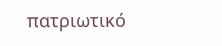πατριωτικό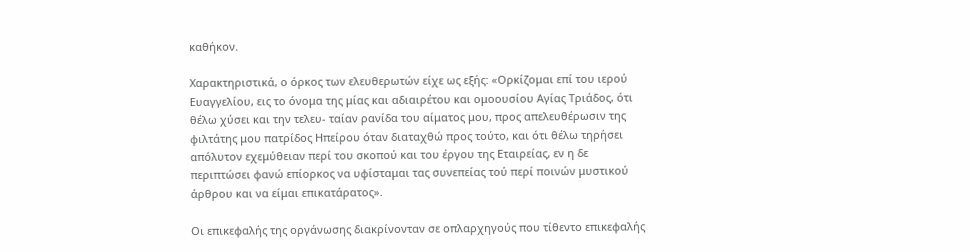καθήκον.

Χαρακτηριστικά, ο όρκος των ελευθερωτών είχε ως εξής: «Ορκίζομαι επί του ιερού Ευαγγελίου, εις το όνομα της μίας και αδιαιρέτου και ομοουσίου Αγίας Τριάδος, ότι θέλω χύσει και την τελευ- ταίαν ρανίδα του αίματος μου, προς απελευθέρωσιν της φιλτάτης μου πατρίδος Ηπείρου όταν διαταχθώ προς τούτο, και ότι θέλω τηρήσει απόλυτον εχεμύθειαν περί του σκοπού και του έργου της Εταιρείας, εν η δε περιπτώσει φανώ επίορκος να υφίσταμαι τας συνεπείας τού περί ποινών μυστικού άρθρου και να είμαι επικατάρατος».

Οι επικεφαλής της οργάνωσης διακρίνονταν σε οπλαρχηγούς που τίθεντο επικεφαλής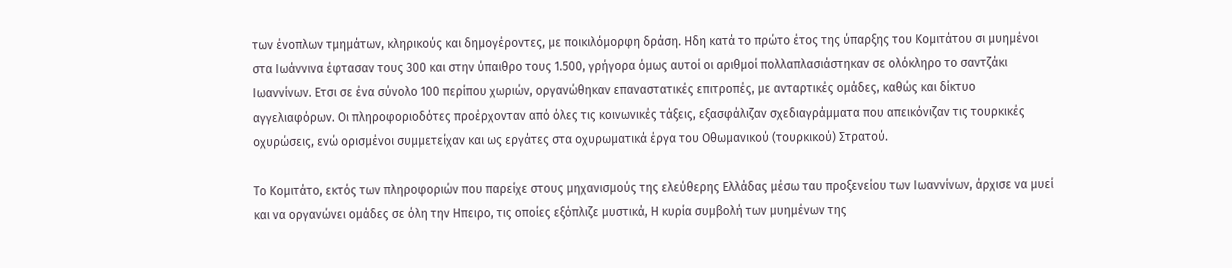των ένοπλων τμημάτων, κληρικούς και δημογέροντες, με ποικιλόμορφη δράση. Ηδη κατά το πρώτο έτος της ύπαρξης του Κομιτάτου σι μυημένοι στα Ιωάννινα έφτασαν τους 300 και στην ύπαιθρο τους 1.500, γρήγορα όμως αυτοί οι αριθμοί πολλαπλασιάστηκαν σε ολόκληρο το σαντζάκι Ιωαννίνων. Ετσι σε ένα σύνολο 100 περίπου χωριών, οργανώθηκαν επαναστατικές επιτροπές, με ανταρτικές ομάδες, καθώς και δίκτυο αγγελιαφόρων. Οι πληροφοριοδότες προέρχονταν από όλες τις κοινωνικές τάξεις, εξασφάλιζαν σχεδιαγράμματα που απεικόνιζαν τις τουρκικές οχυρώσεις, ενώ ορισμένοι συμμετείχαν και ως εργάτες στα οχυρωματικά έργα του Οθωμανικού (τουρκικού) Στρατού.

Το Κομιτάτο, εκτός των πληροφοριών που παρείχε στους μηχανισμούς της ελεύθερης Ελλάδας μέσω ταυ προξενείου των Ιωαννίνων, άρχισε να μυεί και να οργανώνει ομάδες σε όλη την Ηπειρο, τις οποίες εξόπλιζε μυστικά, Η κυρία συμβολή των μυημένων της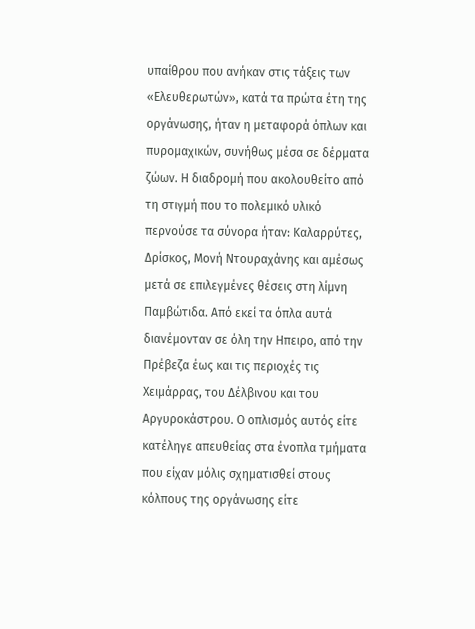υπαίθρου που ανήκαν στις τάξεις των «Ελευθερωτών», κατά τα πρώτα έτη της οργάνωσης, ήταν η μεταφορά όπλων και πυρομαχικών, συνήθως μέσα σε δέρματα ζώων. Η διαδρομή που ακολουθείτο από τη στιγμή που το πολεμικό υλικό περνούσε τα σύνορα ήταν: Καλαρρύτες, Δρίσκος, Μονή Ντουραχάνης και αμέσως μετά σε επιλεγμένες θέσεις στη λίμνη Παμβώτιδα. Από εκεί τα όπλα αυτά διανέμονταν σε όλη την Ηπειρο, από την Πρέβεζα έως και τις περιοχές τις Χειμάρρας, του Δέλβινου και του Αργυροκάστρου. Ο οπλισμός αυτός είτε κατέληγε απευθείας στα ένοπλα τμήματα που είχαν μόλις σχηματισθεί στους κόλπους της οργάνωσης είτε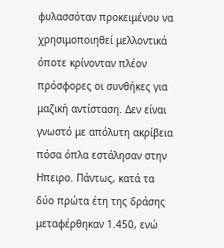φυλασσόταν προκειμένου να χρησιμοποιηθεί μελλοντικά όποτε κρίνονταν πλέον πρόσφορες οι συνθήκες για μαζική αντίσταση. Δεν είναι γνωστό με απόλυτη ακρίβεια πόσα όπλα εστάλησαν στην Ηπειρο. Πάντως, κατά τα δύο πρώτα έτη της δράσης μεταφέρθηκαν 1.450, ενώ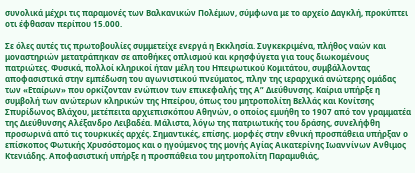συνολικά μέχρι τις παραμονές των Βαλκανικών Πολέμων, σύμφωνα με το αρχείο Δαγκλή, προκύπτει οτι έφθασαν περίπου 15.000.

Σε όλες αυτές τις πρωτοβουλίες συμμετείχε ενεργά η Εκκλησία. Συγκεκριμένα, πλήθος ναών και μοναστηριών μετατράπηκαν σε αποθήκες οπλισμού και κρησφύγετα για τους διωκομένους πατριώτες. Φυσικά, πολλοί κληρικοί ήταν μέλη του Ηπειρωτικού Κομιτάτου, συμβάλλοντας αποφασιστικά στην εμπέδωση του αγωνιστικού πνεύματος, πλην της ιεραρχικά ανώτερης ομάδας των «Εταίρων» που ορκίζονταν ενώπιον των επικεφαλής της Α” Διεύθυνσης. Καίρια υπήρξε η συμβολή των ανώτερων κληρικών της Ηπείρου, όπως του μητροπολίτη Βελλάς και Κονίτσης Σπυρίδωνος Βλάχου, μετέπειτα αρχιεπισκόπου Αθηνών, ο οποίος εμυήθη το 1907 από τον γραμματέα της Διεύθυνσης Αλέξανδρο Λειβαδέα. Μάλιστα, λόγω της πατριωτικής του δράσης, συνελήφθη προσωρινά από τις τουρκικές αρχές. Σημαντικές, επίσης. μορφές στην εθνική προσπάθεια υπήρξαν ο επίσκοπος Φωτικής Χρυσόστομος και ο ηγούμενος της μονής Αγίας Αικατερίνης Ιωαννίνων Ανθιμος Κτενιάδης. Αποφασιστική υπήρξε η προσπάθεια του μητροπολίτη Παραμυθιάς,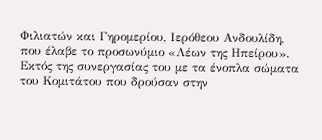Φιλιατών και Γηρομερίου, Ιερόθεου Ανδουλίδη, που έλαβε το προσωνύμιο «Λέων της Ηπείρου». Εκτός της συνεργασίας του με τα ένοπλα σώματα του Κομιτάτου που δρούσαν στην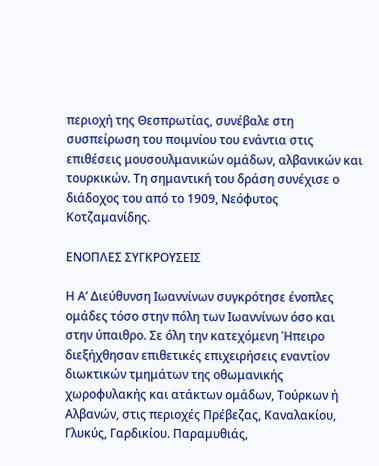περιοχή της Θεσπρωτίας, συνέβαλε στη συσπείρωση του ποιμνίου του ενάντια στις επιθέσεις μουσουλμανικών ομάδων, αλβανικών και τουρκικών. Τη σημαντική του δράση συνέχισε ο διάδοχος του από το 1909, Νεόφυτος Κοτζαμανίδης.

ΕΝΟΠΛΕΣ ΣΥΓΚΡΟΥΣΕΙΣ

Η Α’ Διεύθυνση Ιωαννίνων συγκρότησε ένοπλες ομάδες τόσο στην πόλη των Ιωαννίνων όσο και στην ύπαιθρο. Σε όλη την κατεχόμενη Ήπειρο διεξήχθησαν επιθετικές επιχειρήσεις εναντίον διωκτικών τμημάτων της οθωμανικής χωροφυλακής και ατάκτων ομάδων, Τούρκων ή Αλβανών, στις περιοχές Πρέβεζας, Καναλακίου, Γλυκύς, Γαρδικίου. Παραμυθιάς,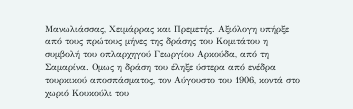Μανωλιάσσας, Χειμάρρας και Πρεμετής. Αξιόλογη υπήρξε από τους πρώτους μήνες της δράσης του Κομιτάτου η συμβολή του οπλαρχηγού Γεωργίου Αρκούδα, από τη Σαμαρίνα. Ομως η δράση του έληξε ύστερα από ενέδρα τουρκικού αποσπάσματος, τον Αύγουστο του 1906, κοντά στο χωριό Κουκούλι του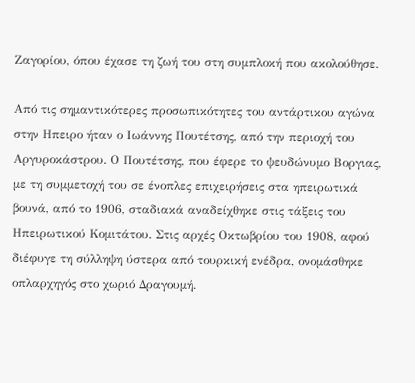Ζαγορίου, όπου έχασε τη ζωή του στη συμπλοκή που ακολούθησε.

Από τις σημαντικότερες προσωπικότητες του αντάρτικου αγώνα στην Ηπειρο ήταν ο Ιωάννης Πουτέτσης, από την περιοχή του Αργυροκάστρου. Ο Πουτέτσης, που έφερε το ψευδώνυμο Βοργιας, με τη συμμετοχή του σε ένοπλες επιχειρήσεις στα ηπειρωτικά βουνά, από το 1906, σταδιακά αναδείχθηκε στις τάξεις του Ηπειρωτικού Κομιτάτου. Στις αρχές Οκτωβρίου του 1908, αφού διέφυγε τη σύλληψη ύστερα από τουρκική ενέδρα, ονομάσθηκε οπλαρχηγός στο χωριό Δραγουμή.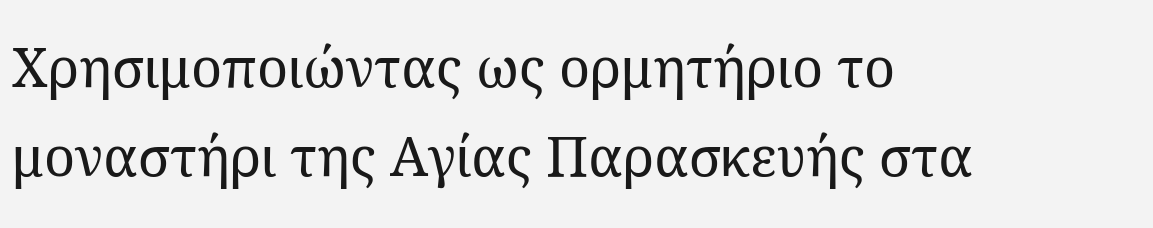Χρησιμοποιώντας ως ορμητήριο το μοναστήρι της Αγίας Παρασκευής στα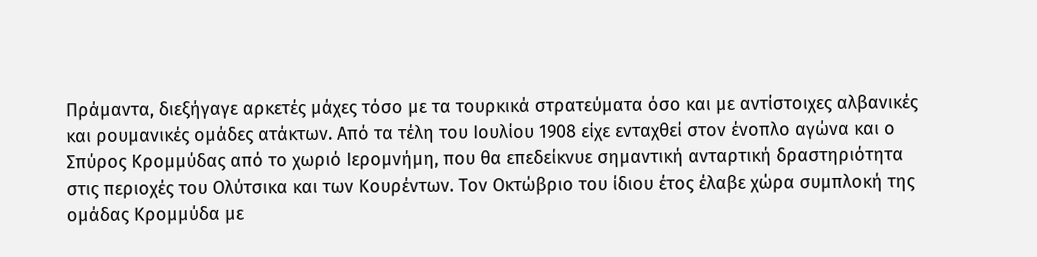Πράμαντα, διεξήγαγε αρκετές μάχες τόσο με τα τουρκικά στρατεύματα όσο και με αντίστοιχες αλβανικές και ρουμανικές ομάδες ατάκτων. Από τα τέλη του Ιουλίου 1908 είχε ενταχθεί στον ένοπλο αγώνα και ο Σπύρος Κρομμύδας από το χωριό Ιερομνήμη, που θα επεδείκνυε σημαντική ανταρτική δραστηριότητα στις περιοχές του Ολύτσικα και των Κουρέντων. Τον Οκτώβριο του ίδιου έτος έλαβε χώρα συμπλοκή της ομάδας Κρομμύδα με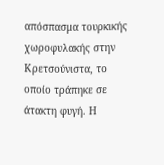απόσπασμα τουρκικής χωροφυλακής στην Κρετσούνιστα, το οποίο τράπηκε σε άτακτη φυγή. Η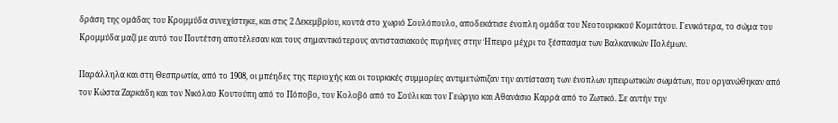δράση της ομάδας του Κρομμύδα συνεχίστηκε, και στις 2 Δεκεμβρίου, κοντά στο χωριό Σουλόπουλο, αποδεκάτισε ένοπλη ομάδα του Νεοτουρκικού Κομιτάτου. Γενικότερα, το σώμα του Κρομμύδα μαζί με αυτό του Πουτέτση αποτέλεσαν και τους σημαντικότερους αντιστασιακούς πυρήνες στην Ήπειρο μέχρι το ξέσπασμα των Βαλκανικών Πολέμων.

Παράλληλα και στη Θεσπρωτία, από το 1908, οι μπέηδες της περιοχής και οι τουρκικές συμμορίες αντιμετώπιζαν την αντίσταση των ένοπλων ηπειρωτικών σωμάτων, που οργανώθηκαν από τον Κώστα Ζαρκάδη και τον Νικόλαο Κουτούπη από το Πόποβο, τον Κολοβό από το Σούλι και τον Γεώργιο και Αθανάσιο Καρρά από το Ζωτικό. Σε αυτήν την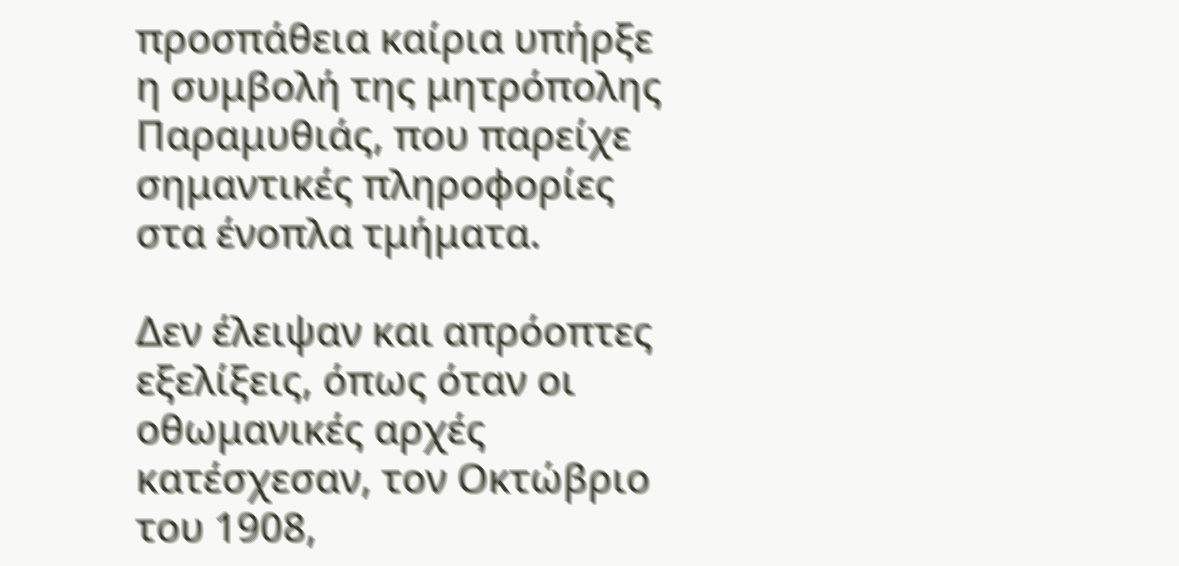προσπάθεια καίρια υπήρξε η συμβολή της μητρόπολης Παραμυθιάς, που παρείχε σημαντικές πληροφορίες στα ένοπλα τμήματα.

Δεν έλειψαν και απρόοπτες εξελίξεις, όπως όταν οι οθωμανικές αρχές κατέσχεσαν, τον Οκτώβριο του 1908,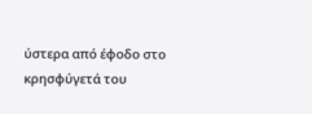ύστερα από έφοδο στο κρησφύγετά του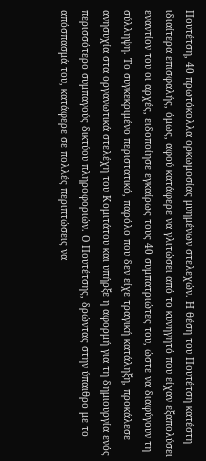Πουτέτση, 40 πρωτόκολλα ορκωμοσίας μυημένων στελεχών. Η θέση του Πουτέτση κατέστη ιδιαίτερα επισφαλής, όμως, αφού κατάφερε να γλιτώσει από το κυνηγητό που είχαν εξαπολύσει εναντίον του οι αρχές, ειδοποίησε εγκαίρως τους 40 συμπατριώτες του, ώστε να διαφύγουν τη σύλληψη. Το συγκεκριμένο περιστατικό, παρόλο που δεν είχε τραγική κατάληξη, προκάλεσε ανησυχία στα οργανωτικά στελέχη του Κομιτάτου και υπήρξε η αφορμή για τη δημιουργία ενός περισσότερο συμπαγούς δικτύου πληροφοριών. Ο Πουτέτσης, δρώντας στην ύπαιθρο με το απόσπασμά του, κατάφερε σε πολλές περιπτώσεις να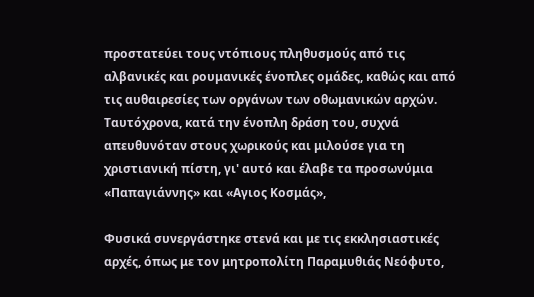προστατεύει τους ντόπιους πληθυσμούς από τις αλβανικές και ρουμανικές ένοπλες ομάδες, καθώς και από τις αυθαιρεσίες των οργάνων των οθωμανικών αρχών. Ταυτόχρονα, κατά την ένοπλη δράση του, συχνά απευθυνόταν στους χωρικούς και μιλούσε για τη χριστιανική πίστη, γι' αυτό και έλαβε τα προσωνύμια «Παπαγιάννης» και «Αγιος Κοσμάς»,

Φυσικά συνεργάστηκε στενά και με τις εκκλησιαστικές αρχές, όπως με τον μητροπολίτη Παραμυθιάς Νεόφυτο,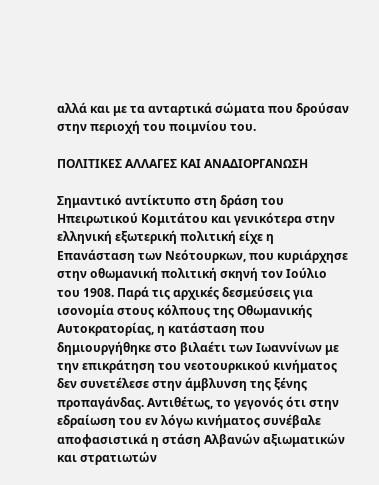αλλά και με τα ανταρτικά σώματα που δρούσαν στην περιοχή του ποιμνίου του.

ΠΟΛΙΤΙΚΕΣ ΑΛΛΑΓΕΣ ΚΑΙ ΑΝΑΔΙΟΡΓΑΝΩΣΗ

Σημαντικό αντίκτυπο στη δράση του Ηπειρωτικού Κομιτάτου και γενικότερα στην ελληνική εξωτερική πολιτική είχε η Επανάσταση των Νεότουρκων, που κυριάρχησε στην οθωμανική πολιτική σκηνή τον Ιούλιο του 1908. Παρά τις αρχικές δεσμεύσεις για ισονομία στους κόλπους της Οθωμανικής Αυτοκρατορίας, η κατάσταση που δημιουργήθηκε στο βιλαέτι των Ιωαννίνων με την επικράτηση του νεοτουρκικού κινήματος δεν συνετέλεσε στην άμβλυνση της ξένης προπαγάνδας. Αντιθέτως, το γεγονός ότι στην εδραίωση του εν λόγω κινήματος συνέβαλε αποφασιστικά η στάση Αλβανών αξιωματικών και στρατιωτών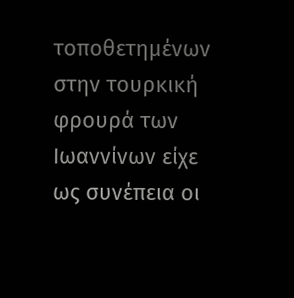τοποθετημένων στην τουρκική φρουρά των Ιωαννίνων είχε ως συνέπεια οι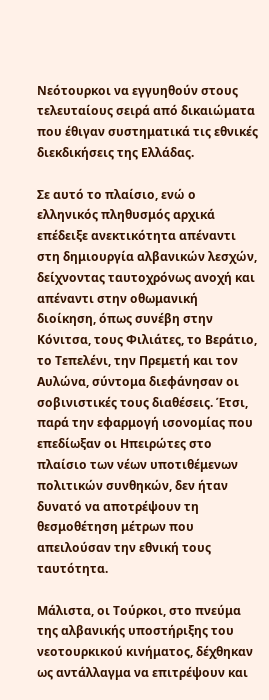Νεότουρκοι να εγγυηθούν στους τελευταίους σειρά από δικαιώματα που έθιγαν συστηματικά τις εθνικές διεκδικήσεις της Ελλάδας.

Σε αυτό το πλαίσιο, ενώ ο ελληνικός πληθυσμός αρχικά επέδειξε ανεκτικότητα απέναντι στη δημιουργία αλβανικών λεσχών, δείχνοντας ταυτοχρόνως ανοχή και απέναντι στην οθωμανική διοίκηση, όπως συνέβη στην Κόνιτσα, τους Φιλιάτες, το Βεράτιο, το Τεπελένι, την Πρεμετή και τον Αυλώνα, σύντομα διεφάνησαν οι σοβινιστικές τους διαθέσεις. Έτσι, παρά την εφαρμογή ισονομίας που επεδίωξαν οι Ηπειρώτες στο πλαίσιο των νέων υποτιθέμενων πολιτικών συνθηκών, δεν ήταν δυνατό να αποτρέψουν τη θεσμοθέτηση μέτρων που απειλούσαν την εθνική τους ταυτότητα.

Μάλιστα, οι Τούρκοι, στο πνεύμα της αλβανικής υποστήριξης του νεοτουρκικού κινήματος, δέχθηκαν ως αντάλλαγμα να επιτρέψουν και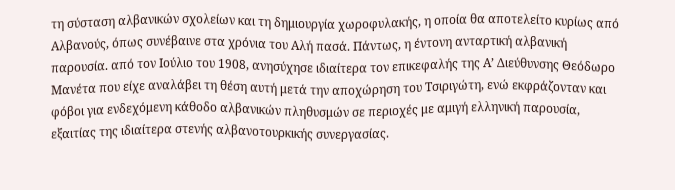τη σύσταση αλβανικών σχολείων και τη δημιουργία χωροφυλακής, η οποία θα αποτελείτο κυρίως από Αλβανούς, όπως συνέβαινε στα χρόνια του Αλή πασά. Πάντως, η έντονη ανταρτική αλβανική παρουσία. από τον Ιούλιο του 1908, ανησύχησε ιδιαίτερα τον επικεφαλής της Α’ Διεύθυνσης Θεόδωρο Μανέτα που είχε αναλάβει τη θέση αυτή μετά την αποχώρηση του Τσιριγώτη, ενώ εκφράζονταν και φόβοι για ενδεχόμενη κάθοδο αλβανικών πληθυσμών σε περιοχές με αμιγή ελληνική παρουσία, εξαιτίας της ιδιαίτερα στενής αλβανοτουρκικής συνεργασίας.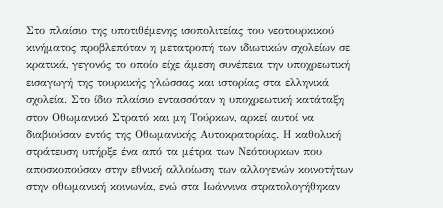Στο πλαίσιο της υποτιθέμενης ισοπολιτείας του νεοτουρκικού κινήματος προβλεπόταν η μετατροπή των ιδιωτικών σχολείων σε κρατικά, γεγονός το οποίο είχε άμεση συνέπεια την υποχρεωτική εισαγωγή της τουρκικής γλώσσας και ιστορίας στα ελληνικά σχολεία. Στο ίδιο πλαίσιο εντασσόταν η υποχρεωτική κατάταξη στον Οθωμανικό Στρατό και μη Τούρκων, αρκεί αυτοί να διαβιούσαν εντός της Οθωμανικής Αυτοκρατορίας. Η καθολική στράτευση υπήρξε ένα από τα μέτρα των Νεότουρκων που αποσκοπούσαν στην εθνική αλλοίωση των αλλογενών κοινοτήτων στην οθωμανική κοινωνία, ενώ στα Ιωάννινα στρατολογήθηκαν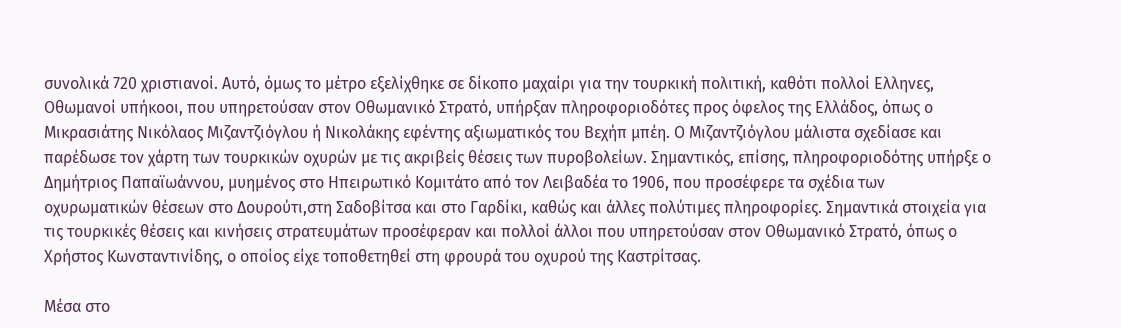συνολικά 720 χριστιανοί. Αυτό, όμως το μέτρο εξελίχθηκε σε δίκοπο μαχαίρι για την τουρκική πολιτική, καθότι πολλοί Ελληνες, Οθωμανοί υπήκοοι, που υπηρετούσαν στον Οθωμανικό Στρατό, υπήρξαν πληροφοριοδότες προς όφελος της Ελλάδος, όπως ο Mικρασιάτης Νικόλαος Μιζαντζιόγλου ή Νικολάκης εφέντης αξιωματικός του Βεχήπ μπέη. Ο Μιζαντζιόγλου μάλιστα σχεδίασε και παρέδωσε τον χάρτη των τουρκικών οχυρών με τις ακριβείς θέσεις των πυροβολείων. Σημαντικός, επίσης, πληροφοριοδότης υπήρξε ο Δημήτριος Παπαϊωάννου, μυημένος στο Ηπειρωτικό Κομιτάτο από τον Λειβαδέα το 1906, που προσέφερε τα σχέδια των οχυρωματικών θέσεων στο Δουρούτι,στη Σαδοβίτσα και στο Γαρδίκι, καθώς και άλλες πολύτιμες πληροφορίες. Σημαντικά στοιχεία για τις τουρκικές θέσεις και κινήσεις στρατευμάτων προσέφεραν και πολλοί άλλοι που υπηρετούσαν στον Οθωμανικό Στρατό, όπως ο Χρήστος Κωνσταντινίδης, ο οποίος είχε τοποθετηθεί στη φρουρά του οχυρού της Καστρίτσας.

Μέσα στο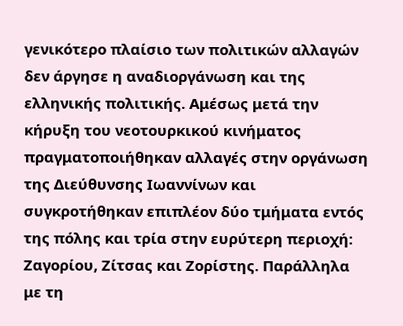γενικότερο πλαίσιο των πολιτικών αλλαγών δεν άργησε η αναδιοργάνωση και της ελληνικής πολιτικής. Αμέσως μετά την κήρυξη του νεοτουρκικού κινήματος πραγματοποιήθηκαν αλλαγές στην οργάνωση της Διεύθυνσης Ιωαννίνων και συγκροτήθηκαν επιπλέον δύο τμήματα εντός της πόλης και τρία στην ευρύτερη περιοχή: Ζαγορίου, Ζίτσας και Ζορίστης. Παράλληλα με τη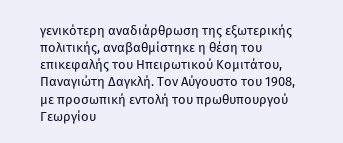γενικότερη αναδιάρθρωση της εξωτερικής πολιτικής, αναβαθμίστηκε η θέση του επικεφαλής του Ηπειρωτικού Κομιτάτου, Παναγιώτη Δαγκλή. Τον Αύγουστο του 1908, με προσωπική εντολή του πρωθυπουργού Γεωργίου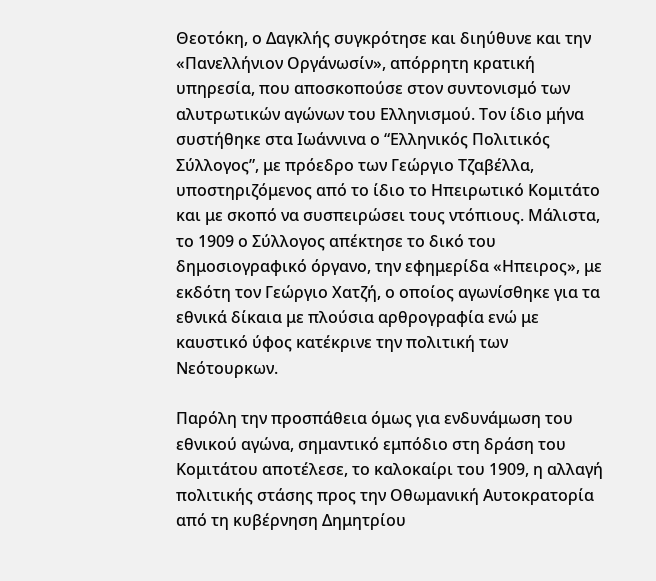Θεοτόκη, ο Δαγκλής συγκρότησε και διηύθυνε και την «Πανελλήνιον Οργάνωσίν», απόρρητη κρατική υπηρεσία, που αποσκοπούσε στον συντονισμό των αλυτρωτικών αγώνων του Ελληνισμού. Τον ίδιο μήνα συστήθηκε στα Ιωάννινα ο “Ελληνικός Πολιτικός Σύλλογος”, με πρόεδρο των Γεώργιο Τζαβέλλα, υποστηριζόμενος από το ίδιο το Ηπειρωτικό Κομιτάτο και με σκοπό να συσπειρώσει τους ντόπιους. Μάλιστα, το 1909 ο Σύλλογος απέκτησε το δικό του δημοσιογραφικό όργανο, την εφημερίδα «Ηπειρος», με εκδότη τον Γεώργιο Χατζή, ο οποίος αγωνίσθηκε για τα εθνικά δίκαια με πλούσια αρθρογραφία ενώ με καυστικό ύφος κατέκρινε την πολιτική των Νεότουρκων.

Παρόλη την προσπάθεια όμως για ενδυνάμωση του εθνικού αγώνα, σημαντικό εμπόδιο στη δράση του Κομιτάτου αποτέλεσε, το καλοκαίρι του 1909, η αλλαγή πολιτικής στάσης προς την Οθωμανική Αυτοκρατορία από τη κυβέρνηση Δημητρίου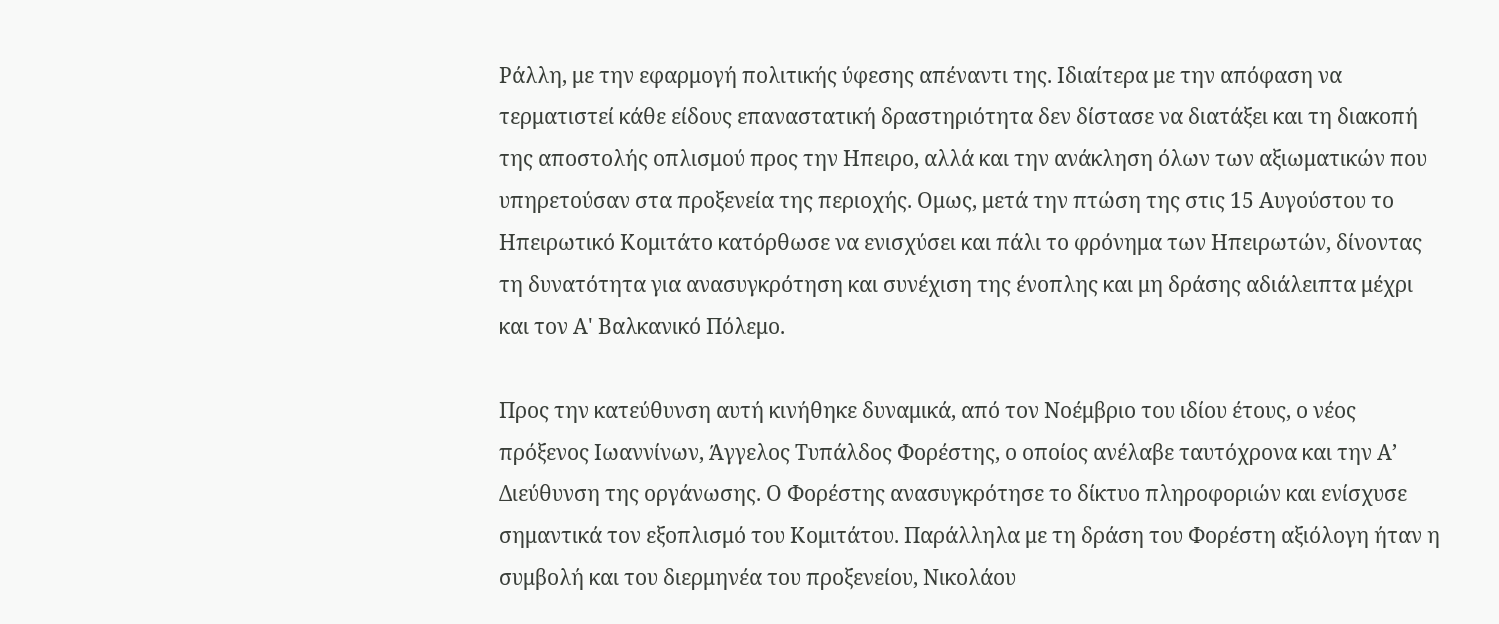Ράλλη, με την εφαρμογή πολιτικής ύφεσης απέναντι της. Ιδιαίτερα με την απόφαση να τερματιστεί κάθε είδους επαναστατική δραστηριότητα δεν δίστασε να διατάξει και τη διακοπή της αποστολής οπλισμού προς την Ηπειρο, αλλά και την ανάκληση όλων των αξιωματικών που υπηρετούσαν στα προξενεία της περιοχής. Ομως, μετά την πτώση της στις 15 Αυγούστου το Ηπειρωτικό Κομιτάτο κατόρθωσε να ενισχύσει και πάλι το φρόνημα των Ηπειρωτών, δίνοντας τη δυνατότητα για ανασυγκρότηση και συνέχιση της ένοπλης και μη δράσης αδιάλειπτα μέχρι και τον Α' Βαλκανικό Πόλεμο.

Προς την κατεύθυνση αυτή κινήθηκε δυναμικά, από τον Νοέμβριο του ιδίου έτους, ο νέος πρόξενος Ιωαννίνων, Άγγελος Τυπάλδος Φορέστης, ο οποίος ανέλαβε ταυτόχρονα και την Α’ Διεύθυνση της οργάνωσης. Ο Φορέστης ανασυγκρότησε το δίκτυο πληροφοριών και ενίσχυσε σημαντικά τον εξοπλισμό του Κομιτάτου. Παράλληλα με τη δράση του Φορέστη αξιόλογη ήταν η συμβολή και του διερμηνέα του προξενείου, Νικολάου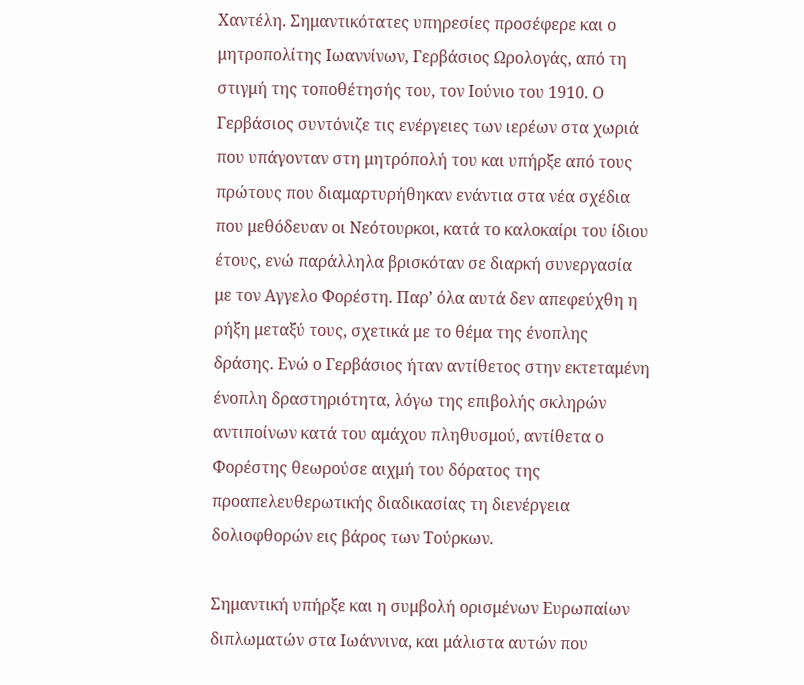Χαντέλη. Σημαντικότατες υπηρεσίες προσέφερε και ο μητροπολίτης Ιωαννίνων, Γερβάσιος Ωρολογάς, από τη στιγμή της τοποθέτησής του, τον Ιούνιο του 1910. Ο Γερβάσιος συντόνιζε τις ενέργειες των ιερέων στα χωριά που υπάγονταν στη μητρόπολή του και υπήρξε από τους πρώτους που διαμαρτυρήθηκαν ενάντια στα νέα σχέδια που μεθόδευαν οι Νεότουρκοι, κατά το καλοκαίρι του ίδιου έτους, ενώ παράλληλα βρισκόταν σε διαρκή συνεργασία με τον Αγγελο Φορέστη. Παρ’ όλα αυτά δεν απεφεύχθη η ρήξη μεταξύ τους, σχετικά με το θέμα της ένοπλης δράσης. Ενώ ο Γερβάσιος ήταν αντίθετος στην εκτεταμένη ένοπλη δραστηριότητα, λόγω της επιβολής σκληρών αντιποίνων κατά του αμάχου πληθυσμού, αντίθετα ο Φορέστης θεωρούσε αιχμή του δόρατος της προαπελευθερωτικής διαδικασίας τη διενέργεια δολιοφθορών εις βάρος των Τούρκων.

Σημαντική υπήρξε και η συμβολή ορισμένων Ευρωπαίων διπλωματών στα Ιωάννινα, και μάλιστα αυτών που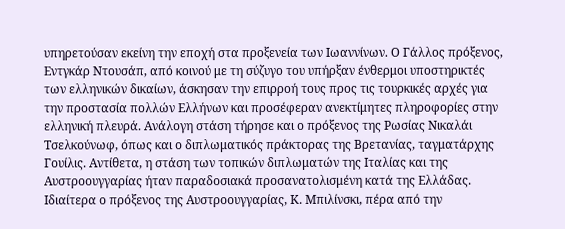υπηρετούσαν εκείνη την εποχή στα προξενεία των Ιωαννίνων. Ο Γάλλος πρόξενος, Εντγκάρ Ντουσάπ, από κοινού με τη σύζυγο του υπήρξαν ένθερμοι υποστηρικτές των ελληνικών δικαίων, άσκησαν την επιρροή τους προς τις τουρκικές αρχές για την προστασία πολλών Ελλήνων και προσέφεραν ανεκτίμητες πληροφορίες στην ελληνική πλευρά. Ανάλογη στάση τήρησε και ο πρόξενος της Ρωσίας Νικαλάι Τσελκούνωφ, όπως και ο διπλωματικός πράκτορας της Βρετανίας, ταγματάρχης Γουίλις. Αντίθετα, η στάση των τοπικών διπλωματών της Ιταλίας και της Αυστροουγγαρίας ήταν παραδοσιακά προσανατολισμένη κατά της Ελλάδας. Ιδιαίτερα ο πρόξενος της Αυστροουγγαρίας, Κ. Μπιλίνσκι, πέρα από την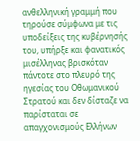ανθελληνική γραμμή που τηρούσε σύμφωνα με τις υποδείξεις της κυβέρνησής του, υπήρξε και φανατικός μισέλληνας βρισκόταν πάντοτε στο πλευρό της ηγεσίας του Οθωμανικού Στρατού και δεν δίσταζε να παρίσταται σε απαγχονισμούς Ελλήνων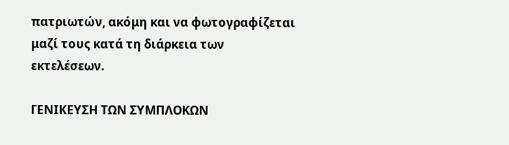πατριωτών, ακόμη και να φωτογραφίζεται μαζί τους κατά τη διάρκεια των εκτελέσεων.

ΓΕΝΙΚΕΥΣΗ ΤΩΝ ΣΥΜΠΛΟΚΩΝ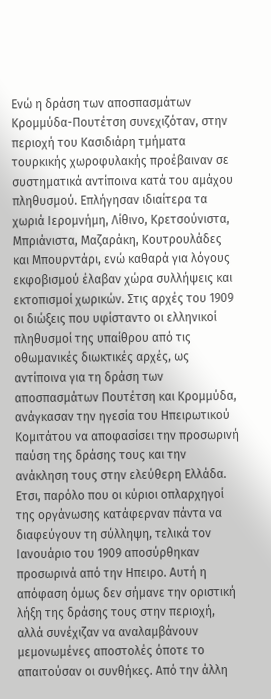Ενώ η δράση των αποσπασμάτων Κρομμύδα-Πουτέτση συνεχιζόταν, στην περιοχή του Κασιδιάρη τμήματα τουρκικής χωροφυλακής προέβαιναν σε συστηματικά αντίποινα κατά του αμάχου πληθυσμού. Επλήγησαν ιδιαίτερα τα χωριά Ιερομνήμη, Λίθινο, Κρετσούνιστα, Μπριάνιστα, Μαζαράκη, Κουτρουλάδες και Μπουρντάρι, ενώ καθαρά για λόγους εκφοβισμού έλαβαν χώρα συλλήψεις και εκτοπισμοί χωρικών. Στις αρχές του 1909 οι διώξεις που υφίσταντο οι ελληνικοί πληθυσμοί της υπαίθρου από τις οθωμανικές διωκτικές αρχές, ως αντίποινα για τη δράση των αποσπασμάτων Πουτέτση και Κρομμύδα, ανάγκασαν την ηγεσία του Ηπειρωτικού Κομιτάτου να αποφασίσει την προσωρινή παύση της δράσης τους και την ανάκληση τους στην ελεύθερη Ελλάδα. Ετσι, παρόλο που οι κύριοι οπλαρχηγοί της οργάνωσης κατάφερναν πάντα να διαφεύγουν τη σύλληψη, τελικά τον Ιανουάριο του 1909 αποσύρθηκαν προσωρινά από την Ηπειρο. Αυτή η απόφαση όμως δεν σήμανε την οριστική λήξη της δράσης τους στην περιοχή, αλλά συνέχιζαν να αναλαμβάνουν μεμονωμένες αποστολές όποτε το απαιτούσαν οι συνθήκες. Από την άλλη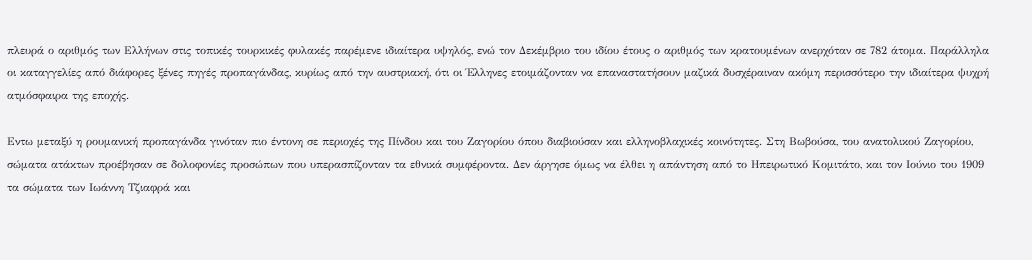πλευρά ο αριθμός των Ελλήνων στις τοπικές τουρκικές φυλακές παρέμενε ιδιαίτερα υψηλός, ενώ τον Δεκέμβριο του ιδίου έτους ο αριθμός των κρατουμένων ανερχόταν σε 782 άτομα. Παράλληλα οι καταγγελίες από διάφορες ξένες πηγές προπαγάνδας, κυρίως από την αυστριακή, ότι οι Έλληνες ετοιμάζονταν να επαναστατήσουν μαζικά δυσχέραιναν ακόμη περισσότερο την ιδιαίτερα ψυχρή ατμόσφαιρα της εποχής.

Εντω μεταξύ η ρουμανική προπαγάνδα γινόταν πιο έντονη σε περιοχές της Πίνδου και του Ζαγορίου όπου διαβιούσαν και ελληνοβλαχικές κοινότητες. Στη Βωβούσα, του ανατολικού Ζαγορίου, σώματα ατάκτων προέβησαν σε δολοφονίες προσώπων που υπερασπίζονταν τα εθνικά συμφέροντα. Δεν άργησε όμως να έλθει η απάντηση από το Ηπειρωτικό Κομιτάτο, και τον Ιούνιο του 1909 τα σώματα των Ιωάννη Τζιαφρά και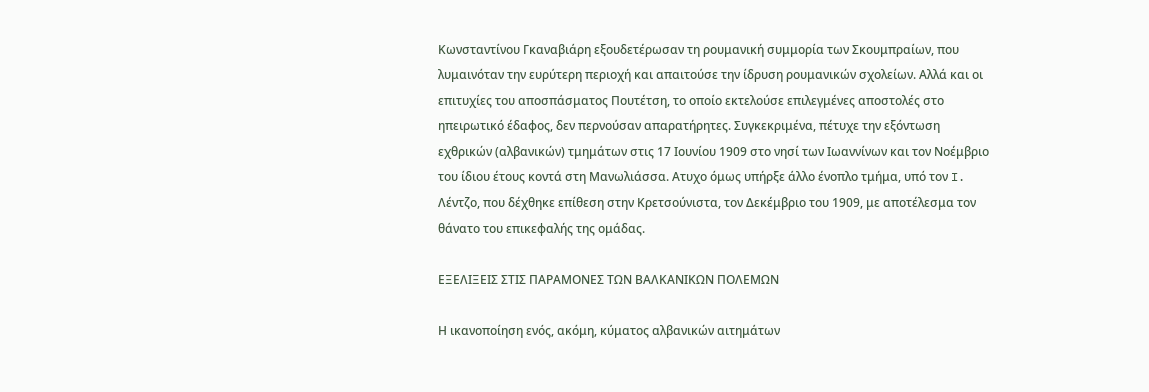Κωνσταντίνου Γκαναβιάρη εξουδετέρωσαν τη ρουμανική συμμορία των Σκουμπραίων, που λυμαινόταν την ευρύτερη περιοχή και απαιτούσε την ίδρυση ρουμανικών σχολείων. Αλλά και οι επιτυχίες του αποσπάσματος Πουτέτση, το οποίο εκτελούσε επιλεγμένες αποστολές στο ηπειρωτικό έδαφος, δεν περνούσαν απαρατήρητες. Συγκεκριμένα, πέτυχε την εξόντωση εχθρικών (αλβανικών) τμημάτων στις 17 Ιουνίου 1909 στο νησί των Ιωαννίνων και τον Νοέμβριο του ίδιου έτους κοντά στη Μανωλιάσσα. Ατυχο όμως υπήρξε άλλο ένοπλο τμήμα, υπό τον I. Λέντζο, που δέχθηκε επίθεση στην Κρετσούνιστα, τον Δεκέμβριο του 1909, με αποτέλεσμα τον θάνατο του επικεφαλής της ομάδας.

ΕΞΕΛΙΞΕΙΣ ΣΤΙΣ ΠΑΡΑΜΟΝΕΣ ΤΩΝ ΒΑΛΚΑΝΙΚΩΝ ΠΟΛΕΜΩΝ

Η ικανοποίηση ενός, ακόμη, κύματος αλβανικών αιτημάτων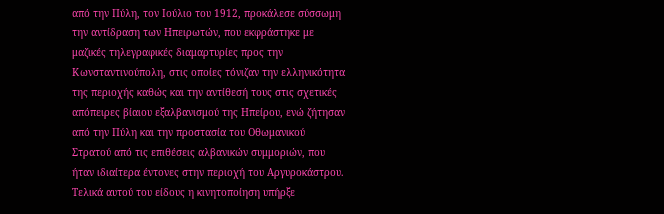από την Πύλη, τον Ιούλιο του 1912, προκάλεσε σύσσωμη την αντίδραση των Ηπειρωτών, που εκφράστηκε με μαζικές τηλεγραφικές διαμαρτυρίες προς την Κωνσταντινούπολη, στις οποίες τόνιζαν την ελληνικότητα της περιοχής καθώς και την αντίθεσή τους στις σχετικές απόπειρες βίαιου εξαλβανισμού της Ηπείρου, ενώ ζήτησαν από την Πύλη και την προστασία του Οθωμανικού Στρατού από τις επιθέσεις αλβανικών συμμοριών, που ήταν ιδιαίτερα έντονες στην περιοχή του Αργυροκάστρου. Τελικά αυτού του είδους η κινητοποίηση υπήρξε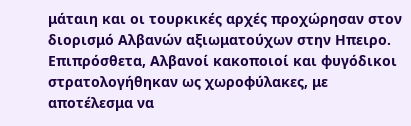μάταιη και οι τουρκικές αρχές προχώρησαν στον διορισμό Αλβανών αξιωματούχων στην Ηπειρο. Επιπρόσθετα, Αλβανοί κακοποιοί και φυγόδικοι στρατολογήθηκαν ως χωροφύλακες, με αποτέλεσμα να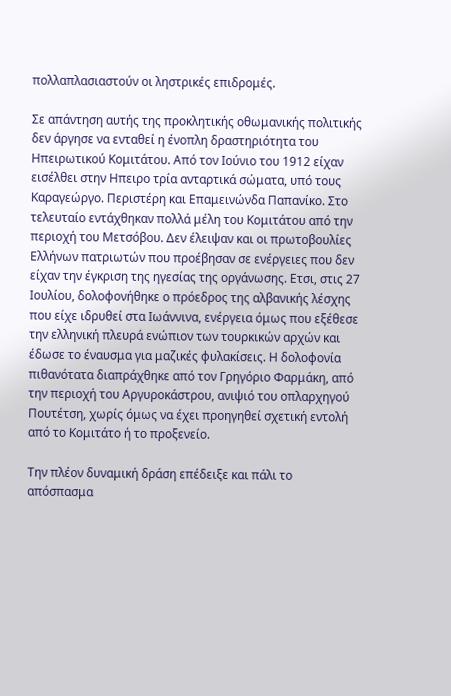πολλαπλασιαστούν οι ληστρικές επιδρομές.

Σε απάντηση αυτής της προκλητικής οθωμανικής πολιτικής δεν άργησε να ενταθεί η ένοπλη δραστηριότητα του Ηπειρωτικού Κομιτάτου. Από τον Ιούνιο του 1912 είχαν εισέλθει στην Ηπειρο τρία ανταρτικά σώματα, υπό τους Καραγεώργο. Περιστέρη και Επαμεινώνδα Παπανίκο. Στο τελευταίο εντάχθηκαν πολλά μέλη του Κομιτάτου από την περιοχή του Μετσόβου. Δεν έλειψαν και οι πρωτοβουλίες Ελλήνων πατριωτών που προέβησαν σε ενέργειες που δεν είχαν την έγκριση της ηγεσίας της οργάνωσης. Ετσι, στις 27 Ιουλίου, δολοφονήθηκε ο πρόεδρος της αλβανικής λέσχης που είχε ιδρυθεί στα Ιωάννινα, ενέργεια όμως που εξέθεσε την ελληνική πλευρά ενώπιον των τουρκικών αρχών και έδωσε το έναυσμα για μαζικές φυλακίσεις. Η δολοφονία πιθανότατα διαπράχθηκε από τον Γρηγόριο Φαρμάκη, από την περιοχή του Αργυροκάστρου, ανιψιό του οπλαρχηγού Πουτέτση, χωρίς όμως να έχει προηγηθεί σχετική εντολή από το Κομιτάτο ή το προξενείο.

Την πλέον δυναμική δράση επέδειξε και πάλι το απόσπασμα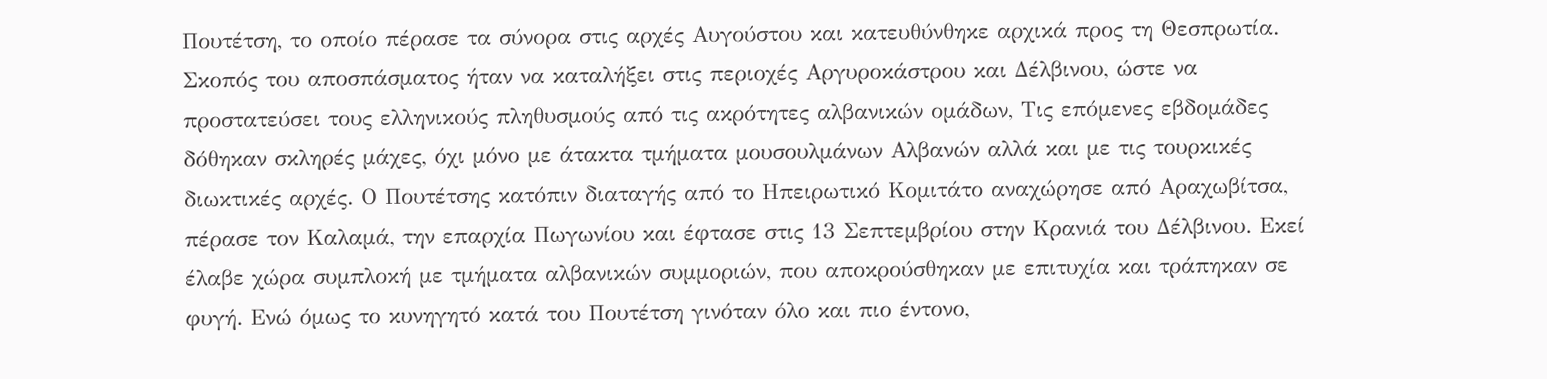Πουτέτση, το οποίο πέρασε τα σύνορα στις αρχές Αυγούστου και κατευθύνθηκε αρχικά προς τη Θεσπρωτία. Σκοπός του αποσπάσματος ήταν να καταλήξει στις περιοχές Αργυροκάστρου και Δέλβινου, ώστε να προστατεύσει τους ελληνικούς πληθυσμούς από τις ακρότητες αλβανικών ομάδων, Τις επόμενες εβδομάδες δόθηκαν σκληρές μάχες, όχι μόνο με άτακτα τμήματα μουσουλμάνων Αλβανών αλλά και με τις τουρκικές διωκτικές αρχές. Ο Πουτέτσης κατόπιν διαταγής από το Ηπειρωτικό Κομιτάτο αναχώρησε από Αραχωβίτσα, πέρασε τον Καλαμά, την επαρχία Πωγωνίου και έφτασε στις 13 Σεπτεμβρίου στην Κρανιά του Δέλβινου. Εκεί έλαβε χώρα συμπλοκή με τμήματα αλβανικών συμμοριών, που αποκρούσθηκαν με επιτυχία και τράπηκαν σε φυγή. Ενώ όμως το κυνηγητό κατά του Πουτέτση γινόταν όλο και πιο έντονο,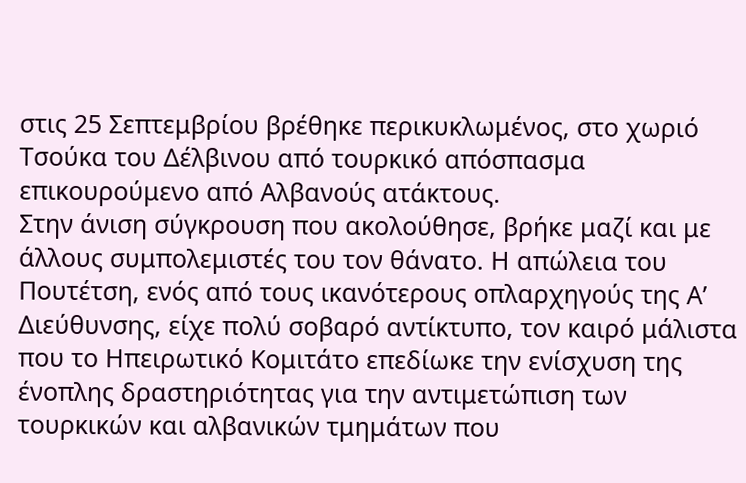στις 25 Σεπτεμβρίου βρέθηκε περικυκλωμένος, στο χωριό Τσούκα του Δέλβινου από τουρκικό απόσπασμα επικουρούμενο από Αλβανούς ατάκτους.
Στην άνιση σύγκρουση που ακολούθησε, βρήκε μαζί και με άλλους συμπολεμιστές του τον θάνατο. Η απώλεια του Πουτέτση, ενός από τους ικανότερους οπλαρχηγούς της Α’ Διεύθυνσης, είχε πολύ σοβαρό αντίκτυπο, τον καιρό μάλιστα που το Ηπειρωτικό Κομιτάτο επεδίωκε την ενίσχυση της ένοπλης δραστηριότητας για την αντιμετώπιση των τουρκικών και αλβανικών τμημάτων που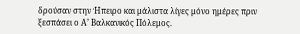δρούσαν στην Ήπειρο και μάλιστα λίγες μόνο ημέρες πριν ξεσπάσει ο Α’ Βαλκανικός Πόλεμος.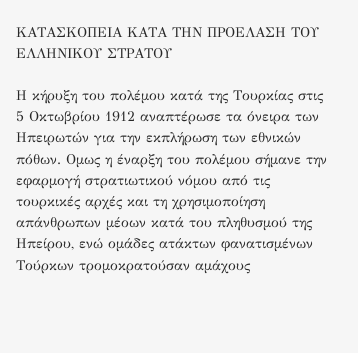ΚΑΤΑΣΚΟΠΕΙΑ ΚΑΤΑ ΤΗΝ ΠΡΟΕΛΑΣΗ ΤΟΥ ΕΛΛΗΝΙΚΟΥ ΣΤΡΑΤΟΥ

Η κήρυξη του πολέμου κατά της Τουρκίας στις 5 Οκτωβρίου 1912 αναπτέρωσε τα όνειρα των Ηπειρωτών για την εκπλήρωση των εθνικών πόθων. Ομως η έναρξη του πολέμου σήμανε την εφαρμογή στρατιωτικού νόμου από τις τουρκικές αρχές και τη χρησιμοποίηση απάνθρωπων μέοων κατά του πληθυσμού της Ηπείρου, ενώ ομάδες ατάκτων φανατισμένων Τούρκων τρομοκρατούσαν αμάχους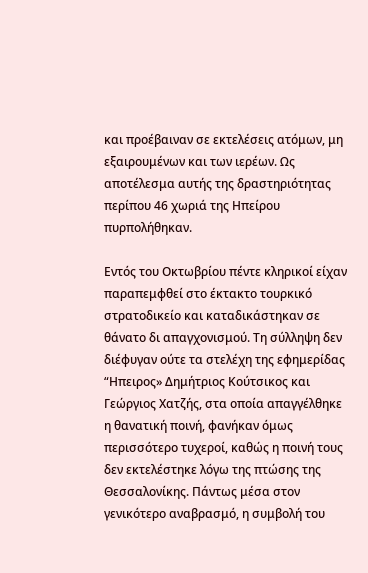και προέβαιναν σε εκτελέσεις ατόμων, μη εξαιρουμένων και των ιερέων. Ως αποτέλεσμα αυτής της δραστηριότητας περίπου 46 χωριά της Ηπείρου πυρπολήθηκαν.

Εντός του Οκτωβρίου πέντε κληρικοί είχαν παραπεμφθεί στο έκτακτο τουρκικό στρατοδικείο και καταδικάστηκαν σε θάνατο δι απαγχονισμού. Τη σύλληψη δεν διέφυγαν ούτε τα στελέχη της εφημερίδας “Ηπειρος» Δημήτριος Κούτσικος και Γεώργιος Χατζής, στα οποία απαγγέλθηκε η θανατική ποινή, φανήκαν όμως περισσότερο τυχεροί, καθώς η ποινή τους δεν εκτελέστηκε λόγω της πτώσης της Θεσσαλονίκης. Πάντως μέσα στον γενικότερο αναβρασμό, η συμβολή του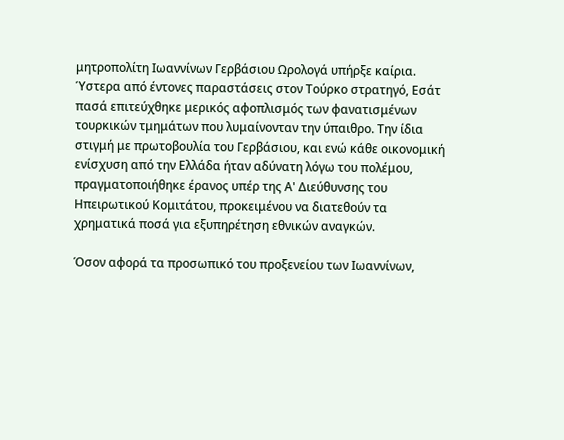μητροπολίτη Ιωαννίνων Γερβάσιου Ωρολογά υπήρξε καίρια. Ύστερα από έντονες παραστάσεις στον Τούρκο στρατηγό, Εσάτ πασά επιτεύχθηκε μερικός αφοπλισμός των φανατισμένων τουρκικών τμημάτων που λυμαίνονταν την ύπαιθρο. Την ίδια στιγμή με πρωτοβουλία του Γερβάσιου, και ενώ κάθε οικονομική ενίσχυση από την Ελλάδα ήταν αδύνατη λόγω του πολέμου, πραγματοποιήθηκε έρανος υπέρ της Α' Διεύθυνσης του Ηπειρωτικού Κομιτάτου, προκειμένου να διατεθούν τα χρηματικά ποσά για εξυπηρέτηση εθνικών αναγκών.

Όσον αφορά τα προσωπικό του προξενείου των Ιωαννίνων,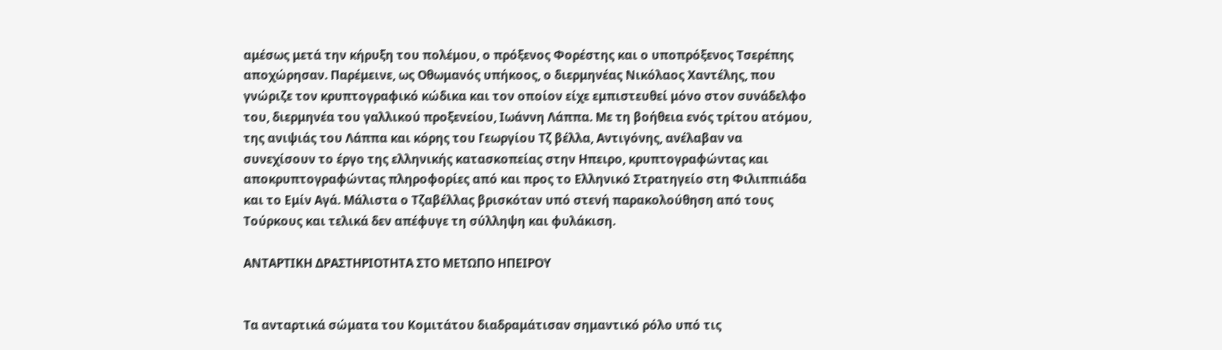αμέσως μετά την κήρυξη του πολέμου, ο πρόξενος Φορέστης και ο υποπρόξενος Τσερέπης αποχώρησαν. Παρέμεινε, ως Οθωμανός υπήκοος, ο διερμηνέας Νικόλαος Χαντέλης, που γνώριζε τον κρυπτογραφικό κώδικα και τον οποίον είχε εμπιστευθεί μόνο στον συνάδελφο του, διερμηνέα του γαλλικού προξενείου, Ιωάννη Λάππα. Με τη βοήθεια ενός τρίτου ατόμου, της ανιψιάς του Λάππα και κόρης του Γεωργίου Τζ βέλλα, Αντιγόνης, ανέλαβαν να συνεχίσουν το έργο της ελληνικής κατασκοπείας στην Ηπειρο, κρυπτογραφώντας και αποκρυπτογραφώντας πληροφορίες από και προς το Ελληνικό Στρατηγείο στη Φιλιππιάδα και το Εμίν Αγά. Μάλιστα ο Τζαβέλλας βρισκόταν υπό στενή παρακολούθηση από τους Τούρκους και τελικά δεν απέφυγε τη σύλληψη και φυλάκιση.

ΑΝΤΑΡΤΙΚΗ ΔΡΑΣΤΗΡΙΟΤΗΤΑ ΣΤΟ ΜΕΤΩΠΟ ΗΠΕΙΡΟΥ


Τα ανταρτικά σώματα του Κομιτάτου διαδραμάτισαν σημαντικό ρόλο υπό τις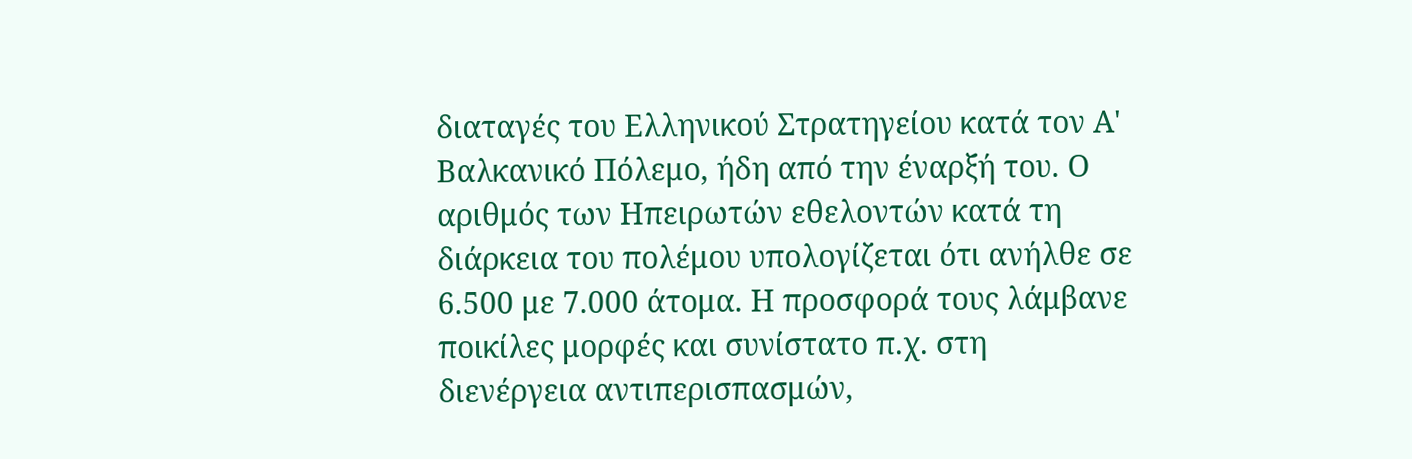διαταγές του Ελληνικού Στρατηγείου κατά τον Α' Βαλκανικό Πόλεμο, ήδη από την έναρξή του. Ο αριθμός των Ηπειρωτών εθελοντών κατά τη διάρκεια του πολέμου υπολογίζεται ότι ανήλθε σε 6.500 με 7.000 άτομα. Η προσφορά τους λάμβανε ποικίλες μορφές και συνίστατο π.χ. στη διενέργεια αντιπερισπασμών,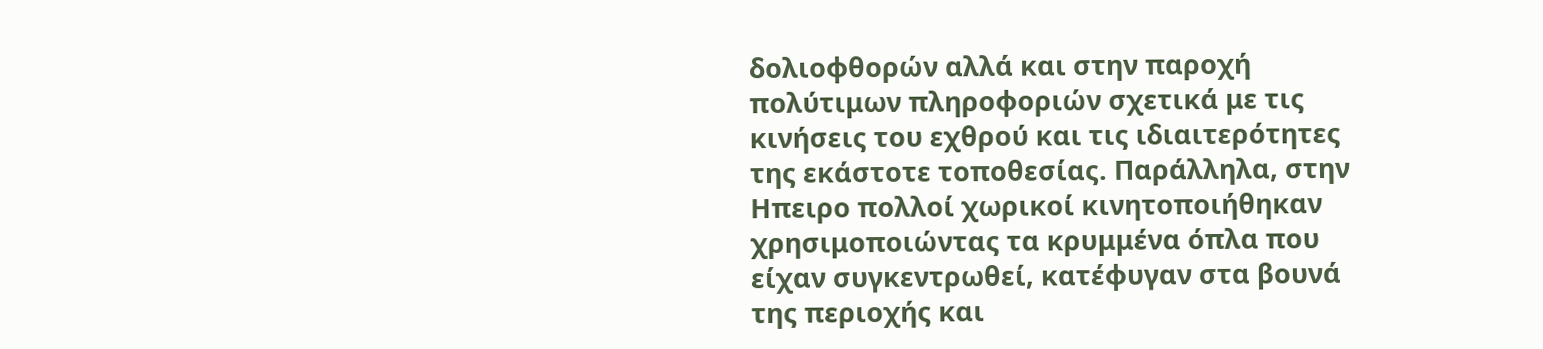δολιοφθορών αλλά και στην παροχή πολύτιμων πληροφοριών σχετικά με τις κινήσεις του εχθρού και τις ιδιαιτερότητες της εκάστοτε τοποθεσίας. Παράλληλα, στην Ηπειρο πολλοί χωρικοί κινητοποιήθηκαν χρησιμοποιώντας τα κρυμμένα όπλα που είχαν συγκεντρωθεί, κατέφυγαν στα βουνά της περιοχής και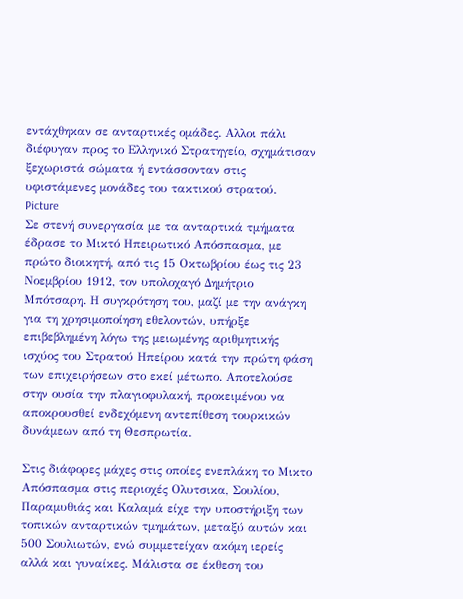εντάχθηκαν σε ανταρτικές ομάδες. Αλλοι πάλι διέφυγαν προς το Ελληνικό Στρατηγείο, σχημάτισαν ξεχωριστά σώματα ή εντάσσονταν στις υφιστάμενες μονάδες του τακτικού στρατού.
Picture
Σε στενή συνεργασία με τα ανταρτικά τμήματα έδρασε το Μικτό Ηπειρωτικό Απόσπασμα, με πρώτο διοικητή, από τις 15 Οκτωβρίου έως τις 23 Νοεμβρίου 1912, τον υπολοχαγό Δημήτριο Μπότσαρη. Η συγκρότηση του, μαζί με την ανάγκη για τη χρησιμοποίηση εθελοντών, υπήρξε επιβεβλημένη λόγω της μειωμένης αριθμητικής ισχύος του Στρατού Ηπείρου κατά την πρώτη φάση των επιχειρήσεων στο εκεί μέτωπο. Αποτελούσε στην ουσία την πλαγιοφυλακή, προκειμένου να αποκρουσθεί ενδεχόμενη αντεπίθεση τουρκικών δυνάμεων από τη Θεσπρωτία.

Στις διάφορες μάχες στις οποίες ενεπλάκη το Μικτο Απόσπασμα στις περιοχές Ολυτσικα, Σουλίου, Παραμυθιάς και Καλαμά είχε την υποστήριξη των τοπικών ανταρτικών τμημάτων, μεταξύ αυτών και 500 Σουλιωτών, ενώ συμμετείχαν ακόμη ιερείς αλλά και γυναίκες. Μάλιστα σε έκθεση του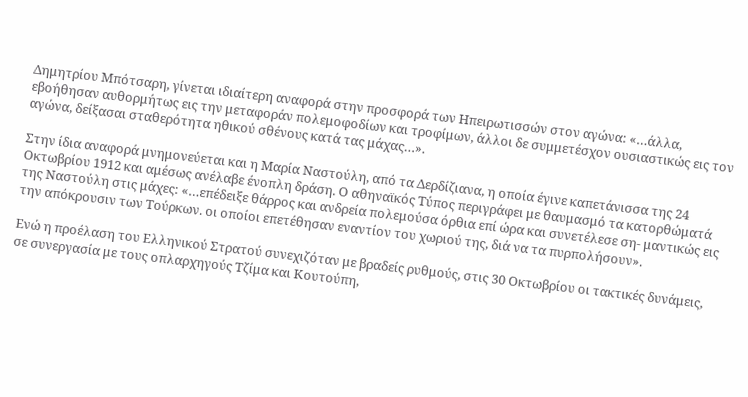Δημητρίου Μπότσαρη, γίνεται ιδιαίτερη αναφορά στην προσφορά των Ηπειρωτισσών στον αγώνα: «…άλλα, εβοήθησαν αυθορμήτως εις την μεταφοράν πολεμοφοδίων και τροφίμων, άλλοι δε συμμετέσχον ουσιαστικώς εις τον αγώνα, δείξασαι σταθερότητα ηθικού σθένους κατά τας μάχας…».

Στην ίδια αναφορά μνημονεύεται και η Μαρία Ναστούλη, από τα Δερδίζιανα, η οποία έγινε καπετάνισσα της 24 Οκτωβρίου 1912 και αμέσως ανέλαβε ένοπλη δράση. Ο αθηναϊκός Τύπος περιγράφει με θαυμασμό τα κατορθώματά της Ναστούλη στις μάχες: «…επέδειξε θάρρος και ανδρεία πολεμούσα όρθια επί ώρα και συνετέλεσε ση- μαντικώς εις την απόκρουσιν των Τούρκων. οι οποίοι επετέθησαν εναντίον του χωριού της, διά να τα πυρπολήσουν».

Ενώ η προέλαση του Ελληνικού Στρατού συνεχιζόταν με βραδείς ρυθμούς, στις 30 Οκτωβρίου οι τακτικές δυνάμεις, σε συνεργασία με τους οπλαρχηγούς Τζίμα και Κουτούπη,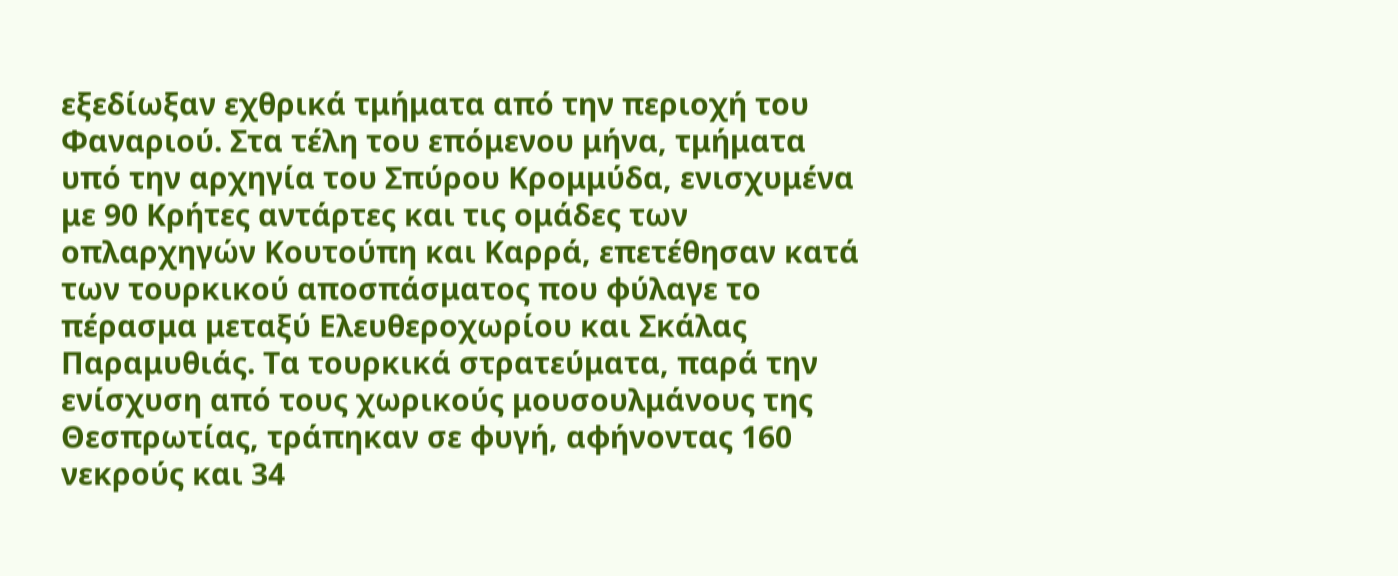εξεδίωξαν εχθρικά τμήματα από την περιοχή του Φαναριού. Στα τέλη του επόμενου μήνα, τμήματα υπό την αρχηγία του Σπύρου Κρομμύδα, ενισχυμένα με 90 Κρήτες αντάρτες και τις ομάδες των οπλαρχηγών Κουτούπη και Καρρά, επετέθησαν κατά των τουρκικού αποσπάσματος που φύλαγε το πέρασμα μεταξύ Ελευθεροχωρίου και Σκάλας Παραμυθιάς. Τα τουρκικά στρατεύματα, παρά την ενίσχυση από τους χωρικούς μουσουλμάνους της Θεσπρωτίας, τράπηκαν σε φυγή, αφήνοντας 160 νεκρούς και 34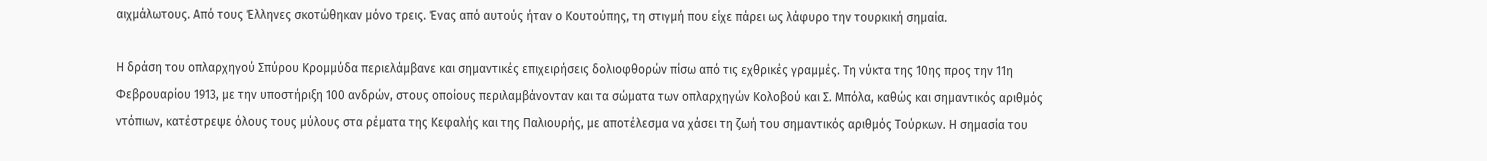αιχμάλωτους. Από τους Έλληνες σκοτώθηκαν μόνο τρεις. Ένας από αυτούς ήταν ο Κουτούπης, τη στιγμή που είχε πάρει ως λάφυρο την τουρκική σημαία.

Η δράση του οπλαρχηγού Σπύρου Κρομμύδα περιελάμβανε και σημαντικές επιχειρήσεις δολιοφθορών πίσω από τις εχθρικές γραμμές. Τη νύκτα της 10ης προς την 11η Φεβρουαρίου 1913, με την υποστήριξη 100 ανδρών, στους οποίους περιλαμβάνονταν και τα σώματα των οπλαρχηγών Κολοβού και Σ. Μπόλα, καθώς και σημαντικός αριθμός ντόπιων, κατέστρεψε όλους τους μύλους στα ρέματα της Κεφαλής και της Παλιουρής, με αποτέλεσμα να χάσει τη ζωή του σημαντικός αριθμός Τούρκων. Η σημασία του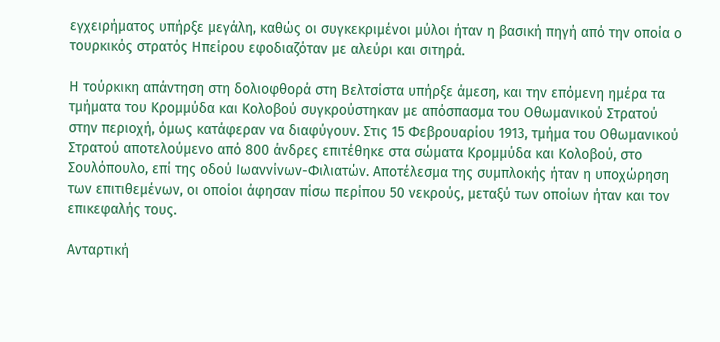εγχειρήματος υπήρξε μεγάλη, καθώς οι συγκεκριμένοι μύλοι ήταν η βασική πηγή από την οποία ο τουρκικός στρατός Ηπείρου εφοδιαζόταν με αλεύρι και σιτηρά.

Η τούρκικη απάντηση στη δολιοφθορά στη Βελτσίστα υπήρξε άμεση, και την επόμενη ημέρα τα τμήματα του Κρομμύδα και Κολοβού συγκρούστηκαν με απόσπασμα του Οθωμανικού Στρατού στην περιοχή, όμως κατάφεραν να διαφύγουν. Στις 15 Φεβρουαρίου 1913, τμήμα του Οθωμανικού Στρατού αποτελούμενο από 800 άνδρες επιτέθηκε στα σώματα Κρομμύδα και Κολοβού, στο Σουλόπουλο, επί της οδού Ιωαννίνων-Φιλιατών. Αποτέλεσμα της συμπλοκής ήταν η υποχώρηση των επιτιθεμένων, οι οποίοι άφησαν πίσω περίπου 50 νεκρούς, μεταξύ των οποίων ήταν και τον επικεφαλής τους.

Ανταρτική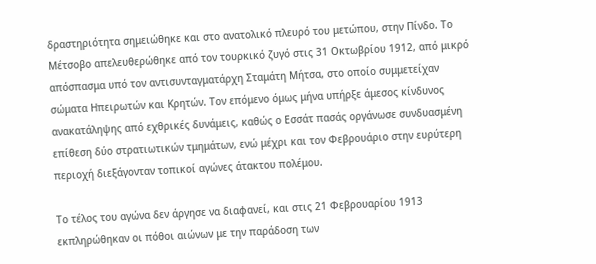δραστηριότητα σημειώθηκε και στο ανατολικό πλευρό του μετώπου, στην Πίνδο. Το Μέτσοβο απελευθερώθηκε από τον τουρκικό ζυγό στις 31 Οκτωβρίου 1912, από μικρό απόσπασμα υπό τον αντισυνταγματάρχη Σταμάτη Μήτσα, στο οποίο συμμετείχαν σώματα Ηπειρωτών και Κρητών. Τον επόμενο όμως μήνα υπήρξε άμεσος κίνδυνος ανακατάληψης από εχθρικές δυνάμεις, καθώς ο Εσσάτ πασάς οργάνωσε συνδυασμένη επίθεση δύο στρατιωτικών τμημάτων, ενώ μέχρι και τον Φεβρουάριο στην ευρύτερη περιοχή διεξάγονταν τοπικοί αγώνες άτακτου πολέμου.

Το τέλος του αγώνα δεν άργησε να διαφανεί, και στις 21 Φεβρουαρίου 1913 εκπληρώθηκαν οι πόθοι αιώνων με την παράδοση των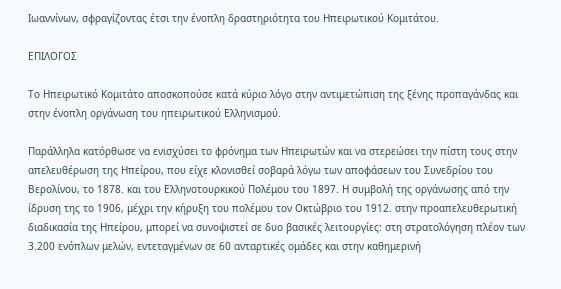Ιωαννίνων, σφραγίζοντας έτσι την ένοπλη δραστηριότητα του Ηπειρωτικού Κομιτάτου.

ΕΠΙΛΟΓΟΣ

Το Ηπειρωτικό Κομιτάτο αποσκοπούσε κατά κύριο λόγο στην αντιμετώπιση της ξένης προπαγάνδας και στην ένοπλη οργάνωση του ηπειρωτικού Ελληνισμού.

Παράλληλα κατόρθωσε να ενισχύσει το φρόνημα των Ηπειρωτών και να στερεώσει την πίστη τους στην απελευθέρωση της Ηπείρου, που είχε κλονισθεί σοβαρά λόγω των αποφάσεων του Συνεδρίου του Βερολίνου, το 1878. και του Ελληνοτουρκικού Πολέμου του 1897. Η συμβολή της οργάνωσης από την ίδρυση της το 1906, μέχρι την κήρυξη του πολέμου τον Οκτώβριο του 1912. στην προαπελευθερωτική διαδικασία της Ηπείρου, μπορεί να συνοψιστεί σε δυο βασικές λειτουργίες: στη στρατολόγηση πλέον των 3.200 ενόπλων μελών, εντεταγμένων σε 60 ανταρτικές ομάδες και στην καθημερινή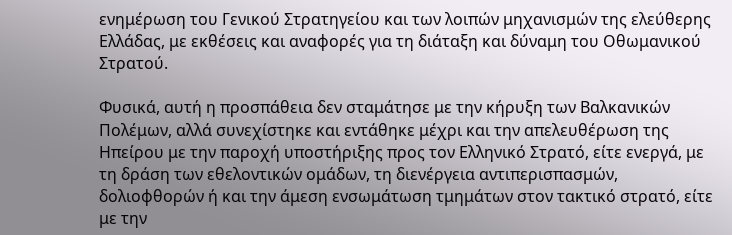ενημέρωση του Γενικού Στρατηγείου και των λοιπών μηχανισμών της ελεύθερης Ελλάδας, με εκθέσεις και αναφορές για τη διάταξη και δύναμη του Οθωμανικού Στρατού.

Φυσικά, αυτή η προσπάθεια δεν σταμάτησε με την κήρυξη των Βαλκανικών Πολέμων, αλλά συνεχίστηκε και εντάθηκε μέχρι και την απελευθέρωση της Ηπείρου με την παροχή υποστήριξης προς τον Ελληνικό Στρατό, είτε ενεργά, με τη δράση των εθελοντικών ομάδων, τη διενέργεια αντιπερισπασμών, δολιοφθορών ή και την άμεση ενσωμάτωση τμημάτων στον τακτικό στρατό, είτε με την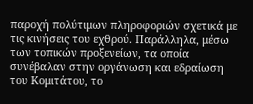παροχή πολύτιμων πληροφοριών σχετικά με τις κινήσεις του εχθρού. Παράλληλα, μέσω των τοπικών προξενείων, τα οποία συνέβαλαν στην οργάνωση και εδραίωση του Κομιτάτου, το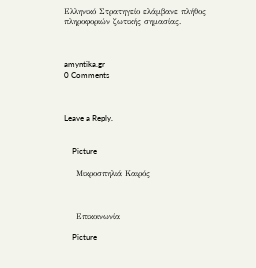Ελληνικό Στρατηγείο ελάμβανε πλήθος πληροφοριών ζωτικής σημασίας.



amyntika.gr
0 Comments



Leave a Reply.


    Picture

    Μικροσπηλιά Καιρός



    Επικοινωνία

    Picture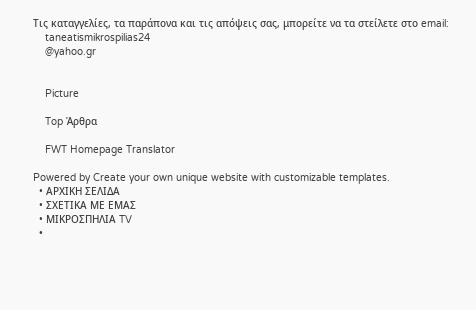Τις καταγγελίες, τα παράπονα και τις απόψεις σας, μπορείτε να τα στείλετε στο email:
    taneatismikrospilias24
    @yahoo.gr


    Picture

    Top Άρθρα

    FWT Homepage Translator

Powered by Create your own unique website with customizable templates.
  • ΑΡΧΙΚΗ ΣΕΛΙΔΑ
  • ΣΧΕΤΙΚΑ ΜΕ ΕΜΑΣ
  • ΜΙΚΡΟΣΠΗΛΙΑ TV
  •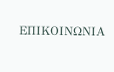ΕΠΙΚΟΙΝΩΝΙΑ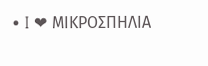• I ❤ ΜΙΚΡΟΣΠΗΛΙΑ